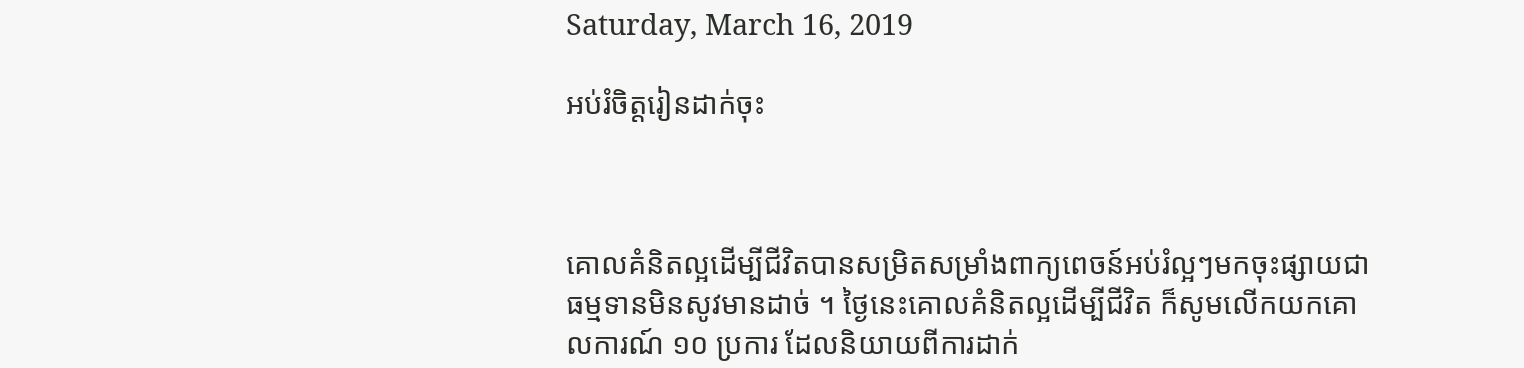Saturday, March 16, 2019

អប់រំចិត្តរៀនដាក់ចុះ



គោលគំនិតល្អដើម្បីជីវិតបានសម្រិតសម្រាំងពាក្យពេចន៍អប់រំល្អៗមកចុះផ្សាយជាធម្មទានមិនសូវមានដាច់ ។ ថ្ងៃនេះគោលគំនិតល្អដើម្បីជីវិត ក៏សូមលើកយកគោលការណ៍ ១០ ប្រការ ដែលនិយាយពីការដាក់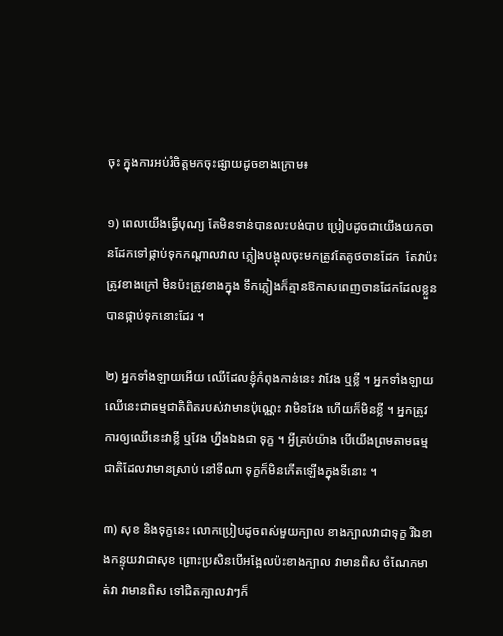ចុះ ក្នុងការអប់រំចិត្តមកចុះផ្សាយដូចខាងក្រោម៖

១) ពេលយើងធ្វើបុណ្យ តែមិនទាន់បានលះបង់បាប ប្រៀបដូចជាយើងយកចានដែកទៅផ្កាប់ទុកកណ្ដាលវាល ភ្លៀងបង្អុលចុះមកត្រូវតែគូថចានដែក  តែវាប៉ះត្រូវខាងក្រៅ មិនប៉ះត្រូវខាងក្នុង ទឹកភ្លៀងក៏គ្មានឱកាសពេញចានដែកដែលខ្លួនបានផ្កាប់ទុកនោះដែរ ។

២) អ្នកទាំងឡាយអើយ ឈើដែលខ្ញុំកំពុងកាន់នេះ វាវែង ឬខ្លី ។ អ្នកទាំងឡាយ ឈើនេះជាធម្មជាតិពិតរបស់វាមានប៉ុណ្ណេះ វាមិនវែង ហើយក៏មិនខ្លី ។ អ្នកត្រូវការឲ្យឈើនេះវាខ្លី ឬវែង ហ្នឹងឯងជា ទុក្ខ ។ អ្វីគ្រប់យ៉ាង បើយើងព្រមតាមធម្មជាតិដែលវាមានស្រាប់ នៅទីណា ទុក្ខក៏មិនកើតឡើងក្នុងទីនោះ ។

៣) សុខ និងទុក្ខនេះ លោកប្រៀបដូចពស់មួយក្បាល ខាងក្បាលវាជាទុក្ខ រីឯខាងកន្ទុយវាជាសុខ ព្រោះប្រសិនបើអង្អែលប៉ះខាងក្បាល វាមានពិស ចំណែកមាត់វា វាមានពិស ទៅជិតក្បាលវាៗក៏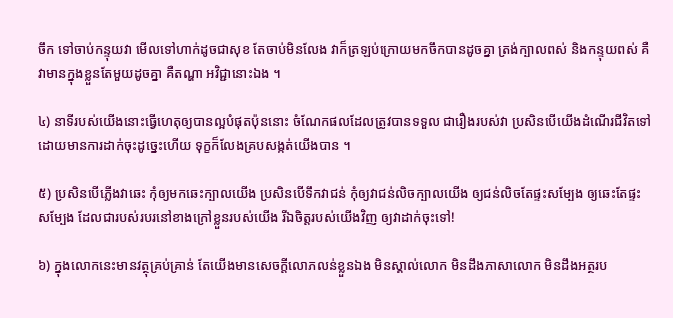ចឹក ទៅចាប់កន្ទុយវា មើលទៅហាក់ដូចជាសុខ តែចាប់មិនលែង វាក៏ត្រឡប់ក្រោយមកចឹកបានដូចគ្នា ត្រង់ក្បាលពស់ និងកន្ទុយពស់ គឺវាមានក្នុងខ្លួនតែមួយដូចគ្នា គឺតណ្ហា អវិជ្ជានោះឯង ។

៤) នាទីរបស់យើងនោះធ្វើហេតុឲ្យបានល្អបំផុតប៉ុននោះ ចំណែកផលដែលត្រូវបានទទួល ជារឿងរបស់វា ប្រសិនបើយើងដំណើរជីវិតទៅ ដោយមានការដាក់ចុះដូច្នេះហើយ ទុក្ខក៏លែងគ្របសង្កត់យើងបាន ។

៥) ប្រសិនបើភ្លើងវាឆេះ កុំឲ្យមកឆេះក្បាលយើង ប្រសិនបើទឹកវាជន់ កុំឲ្យវាជន់លិចក្បាលយើង ឲ្យជន់លិចតែផ្ទះសម្បែង ឲ្យឆេះតែផ្ទះសម្បែង ដែលជារបស់របរនៅខាងក្រៅខ្លួនរបស់យើង រីឯចិត្តរបស់យើងវិញ ឲ្យវាដាក់ចុះទៅ!

៦) ក្នុងលោកនេះមានវត្ថុគ្រប់គ្រាន់ តែយើងមានសេចក្ដីលោភលន់ខ្លួនឯង មិនស្គាល់លោក មិនដឹងភាសាលោក មិនដឹងអត្ថរប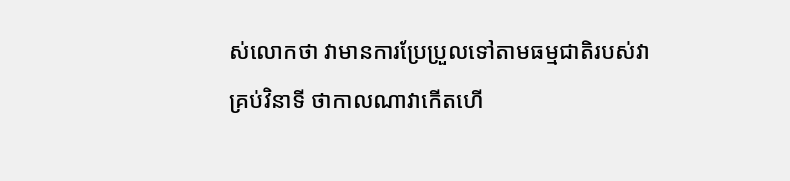ស់លោកថា វាមានការប្រែប្រួលទៅតាមធម្មជាតិរបស់វាគ្រប់វិនាទី ថាកាលណាវាកើតហើ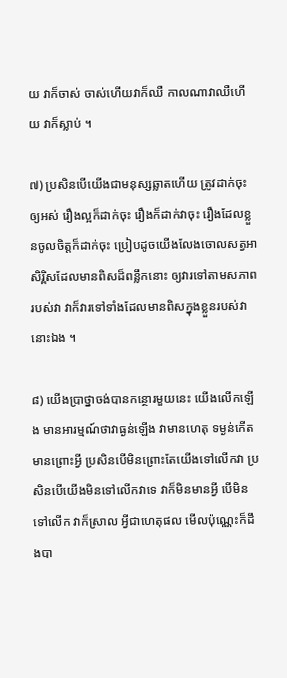យ វាក៏ចាស់ ចាស់ហើយវាក៏ឈឺ កាលណាវាឈឺហើយ វាក៏ស្លាប់ ។

៧) ប្រសិនបើយើងជាមនុស្សឆ្លាតហើយ ត្រូវដាក់ចុះឲ្យអស់ រឿងល្អក៏ដាក់ចុះ រឿងក៏ដាក់វាចុះ រឿងដែលខ្លួនចូលចិត្តក៏ដាក់ចុះ ប្រៀបដូចយើងលែងចោលសត្វអាសិរ្ពិសដែលមានពិសដ៏ពន្លឹកនោះ ឲ្យវារទៅតាមសភាពរបស់វា វាក៏វារទៅទាំងដែលមានពិសក្នុងខ្លួនរបស់វានោះឯង ។

៨) យើងប្រាថ្នាចង់បានកន្ថោរមួយនេះ យើងលើកឡើង មានអារម្មណ៍ថាវាធ្ងន់ឡើង វាមានហេតុ ទម្ងន់កើតមានព្រោះអ្វី ប្រសិនបើមិនព្រោះតែយើងទៅលើកវា ប្រសិនបើយើងមិនទៅលើកវាទេ វាក៏មិនមានអ្វី បើមិនទៅលើក វាក៏ស្រាល អ្វីជាហេតុផល មើលប៉ុណ្ណេះក៏ដឹងបា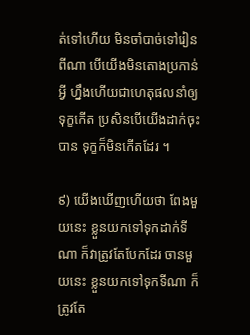ត់ទៅហើយ មិនចាំបាច់ទៅរៀនពីណា បើយើងមិនតោងប្រកាន់អ្វី ហ្នឹងហើយជាហេតុផលនាំឲ្យទុក្ខកើត ប្រសិនបើយើងដាក់ចុះបាន ទុក្ខក៏មិនកើតដែរ ។

៩) យើងឃើញហើយថា ពែងមួយនេះ ខ្លួនយកទៅទុកដាក់ទីណា ក៏វាត្រូវតែបែកដែរ ចានមួយនេះ ខ្លួនយកទៅទុកទីណា ក៏ត្រូវតែ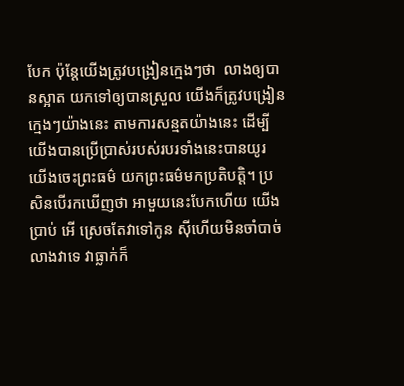បែក ប៉ុន្តែយើងត្រូវបង្រៀនក្មេងៗថា  លាងឲ្យបានស្អាត យកទៅឲ្យបានស្រួល យើងក៏ត្រូវបង្រៀនក្មេងៗយ៉ាងនេះ តាមការសន្មតយ៉ាងនេះ ដើម្បីយើងបានប្រើប្រាស់របស់របរទាំងនេះបានយូរ យើងចេះព្រះធម៌ យកព្រះធម៌មកប្រតិបត្តិ។ ប្រសិនបើរកឃើញថា អាមួយនេះបែកហើយ យើងប្រាប់ អើ ស្រេចតែវាទៅកូន ស៊ីហើយមិនចាំបាច់លាងវាទេ វាធ្លាក់ក៏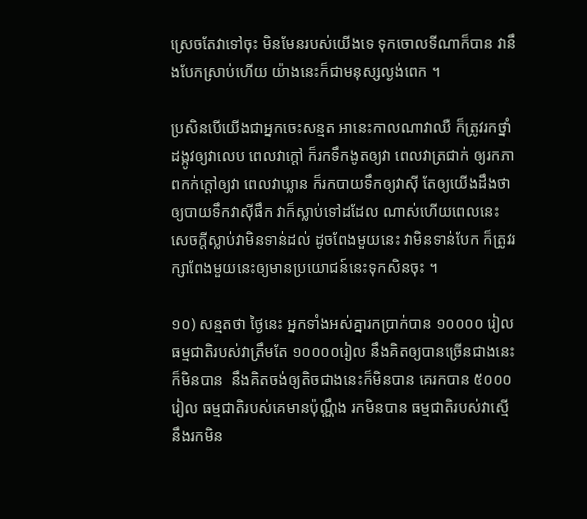ស្រេចតែវាទៅចុះ មិនមែនរបស់យើងទេ ទុកចោលទីណាក៏បាន វានឹងបែកស្រាប់ហើយ យ៉ាងនេះក៏ជាមនុស្សល្ងង់ពេក ។

ប្រសិនបើយើងជាអ្នកចេះសន្មត អានេះកាលណាវាឈឺ ក៏ត្រូវរកថ្នាំដង្កូវឲ្យវាលេប ពេលវាក្ដៅ ក៏រកទឹកងូតឲ្យវា ពេលវាត្រជាក់ ឲ្យរកភាពកក់ក្ដៅឲ្យវា ពេលវាឃ្លាន ក៏រកបាយទឹកឲ្យវាស៊ី តែឲ្យយើងដឹងថា ឲ្យបាយទឹកវាស៊ីផឹក វាក៏ស្លាប់ទៅដដែល ណាស់ហើយពេលនេះ សេចក្ដីស្លាប់វាមិនទាន់ដល់ ដូចពែងមួយនេះ វាមិនទាន់បែក ក៏ត្រូវរក្សាពែងមួយនេះឲ្យមានប្រយោជន៍នេះទុកសិនចុះ ។

១០) សន្មតថា ថ្ងៃនេះ អ្នកទាំងអស់គ្នារកប្រាក់បាន ១០០០០ រៀល ធម្មជាតិរបស់វាត្រឹមតែ ១០០០០រៀល នឹងគិតឲ្យបានច្រើនជាងនេះក៏មិនបាន  នឹងគិតចង់ឲ្យតិចជាងនេះក៏មិនបាន គេរកបាន ៥០០០រៀល ធម្មជាតិរបស់គេមានប៉ុណ្ណឹង រកមិនបាន ធម្មជាតិរបស់វាស្មើនឹងរកមិន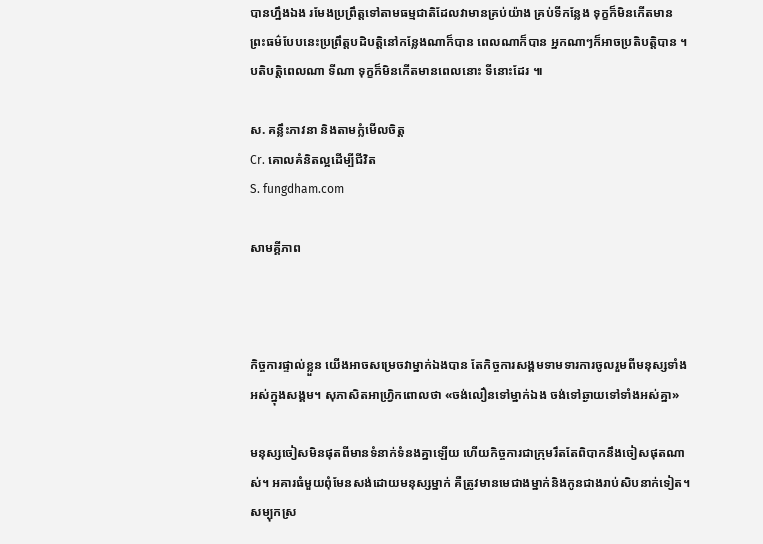បានហ្នឹងឯង រមែងប្រព្រឹត្តទៅតាមធម្មជាតិដែលវាមានគ្រប់យ៉ាង គ្រប់ទីកន្លែង ទុក្ខក៏មិនកើតមាន ព្រះធម៌បែបនេះប្រព្រឹត្តបដិបត្តិនៅកន្លែងណាក៏បាន ពេលណាក៏បាន អ្នកណាៗក៏អាចប្រតិបត្តិបាន ។ បតិបត្តិពេលណា ទីណា ទុក្ខក៏មិនកើតមានពេលនោះ ទីនោះដែរ ៕

ស. គន្លឹះភាវនា និងតាមក្លំមើលចិត្ត
Cr. គោលគំនិតល្អដើម្បីជីវិត
S. fungdham.com

សាមគ្គីភាព



កិច្ចការផ្ទាល់ខ្លួន យើងអាចសម្រេចវាម្នាក់ឯងបាន តែកិច្ចការសង្គមទាមទារការចូលរួមពីមនុស្សទាំងអស់ក្នុងសង្គម។ សុភាសិតអាហ្វ្រិកពោលថា «ចង់លឿនទៅម្នាក់ឯង ចង់ទៅឆ្ងាយទៅទាំងអស់គ្នា»

មនុស្សចៀសមិនផុតពីមានទំនាក់ទំនងគ្នាឡើយ ហើយកិច្ចការជាក្រុមរឹតតែពិបាកនឹងចៀសផុតណាស់។ អគារធំមួយពុំមែនសង់ដោយមនុស្សម្នាក់ គឺត្រូវមានមេជាងម្នាក់និងកូនជាងរាប់សិបនាក់ទៀត។ សម្បុកស្រ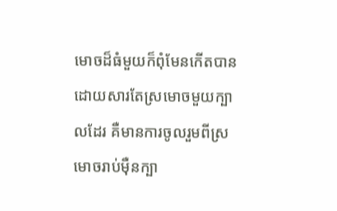មោចដ៏ធំមួយក៏ពុំមែនកើតបានដោយសារតែស្រមោចមួយក្បាលដែរ គឺមានការចូលរួមពីស្រមោចរាប់ម៉ឺនក្បា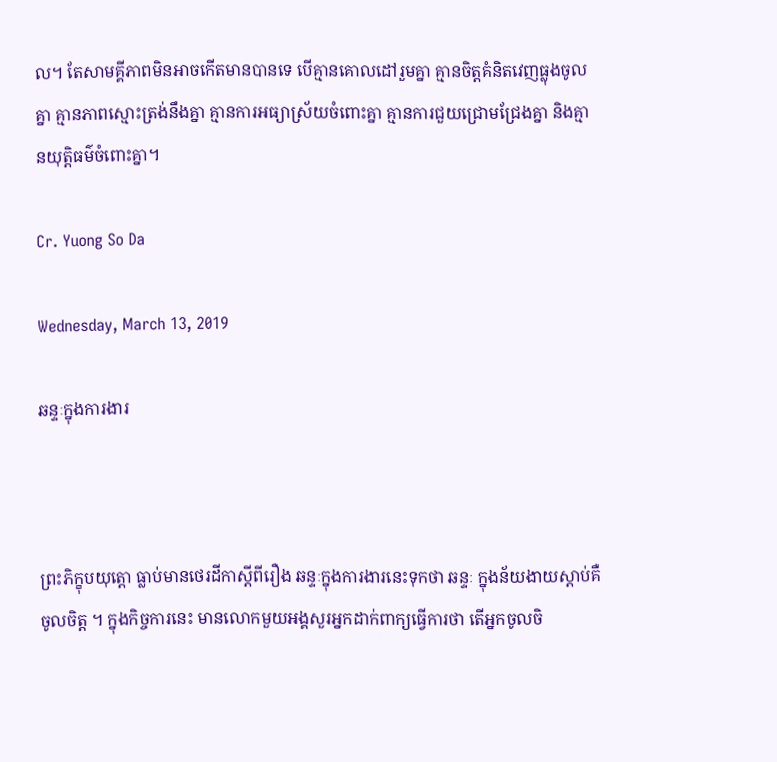ល។ តែសាមគ្គីភាពមិនអាចកើតមានបានទេ បើគ្មានគោលដៅរួមគ្នា គ្មានចិត្តគំនិតវេញធ្លុងចូលគ្នា គ្មានភាពស្មោះត្រង់នឹងគ្នា គ្មានការអធ្យាស្រ័យចំពោះគ្នា គ្មានការជួយជ្រោមជ្រែងគ្នា និងគ្មានយុត្តិធម៌ចំពោះគ្នា។

Cr. Yuong So Da

Wednesday, March 13, 2019

ឆន្ទៈក្នុងការងារ



ព្រះភិក្ខុបយុត្តោ ធ្លាប់មានថេរដីកាស្ដីពីរឿង ឆន្ទៈក្នុងការងារនេះទុកថា ឆន្ទៈ ក្នុងន័យងាយស្ដាប់គឺ ចូលចិត្ត ។ ក្នុងកិច្ចការនេះ មានលោកមួយអង្គសួរអ្នកដាក់ពាក្យធ្វើការថា តើអ្នកចូលចិ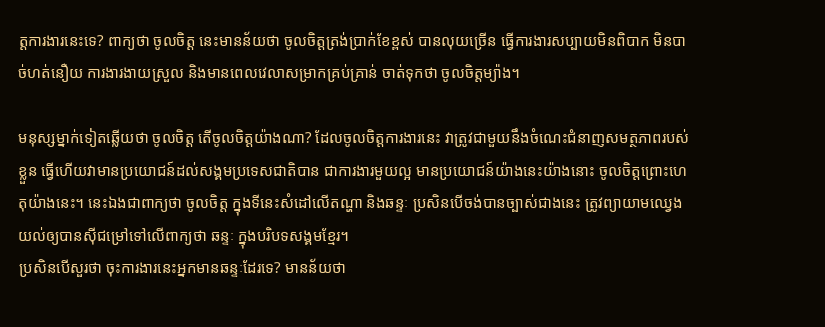ត្តការងារនេះទេ? ពាក្យថា ចូលចិត្ត នេះមានន័យថា ចូលចិត្តត្រង់ប្រាក់ខែខ្ពស់ បានលុយច្រើន ធ្វើការងារសប្បាយមិនពិបាក មិនបាច់ហត់នឿយ ការងារងាយស្រួល និងមានពេលវេលាសម្រាកគ្រប់គ្រាន់ ចាត់ទុកថា ចូលចិត្តម្យ៉ាង។

មនុស្សម្នាក់ទៀតឆ្លើយថា ចូលចិត្ត តើចូលចិត្តយ៉ាងណា? ដែលចូលចិត្តការងារនេះ វាត្រូវជាមួយនឹងចំណេះជំនាញសមត្ថភាពរបស់ខ្លួន ធ្វើហើយវាមានប្រយោជន៍ដល់សង្គមប្រទេសជាតិបាន ជាការងារមួយល្អ មានប្រយោជន៍យ៉ាងនេះយ៉ាងនោះ ចូលចិត្តព្រោះហេតុយ៉ាងនេះ។ នេះឯងជាពាក្យថា ចូលចិត្ត ក្នុងទីនេះសំដៅលើតណ្ហា និងឆន្ទៈ ប្រសិនបើចង់បានច្បាស់ជាងនេះ ត្រូវព្យាយាមឈ្វេងយល់ឲ្យបានស៊ីជម្រៅទៅលើពាក្យថា ឆន្ទៈ ក្នុងបរិបទសង្គមខ្មែរ។
ប្រសិនបើសួរថា ចុះការងារនេះអ្នកមានឆន្ទៈដែរទេ? មានន័យថា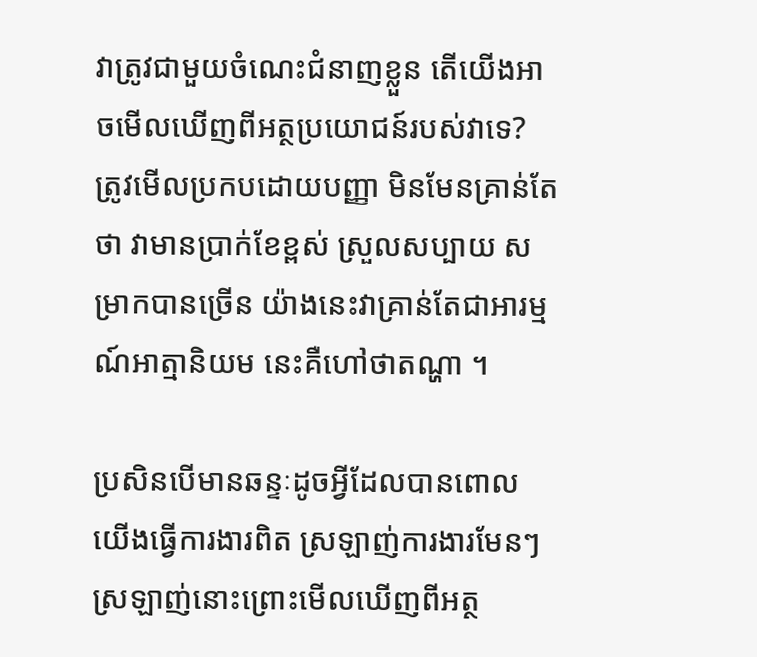វាត្រូវជាមួយចំណេះជំនាញខ្លួន តើយើងអាចមើលឃើញពីអត្ថប្រយោជន៍របស់វាទេ? ត្រូវមើលប្រកបដោយបញ្ញា មិនមែនគ្រាន់តែថា វាមានប្រាក់ខែខ្ពស់ ស្រួលសប្បាយ សម្រាកបានច្រើន យ៉ាងនេះវាគ្រាន់តែជាអារម្មណ៍អាត្មានិយម នេះគឺហៅថាតណ្ហា ។

ប្រសិនបើមានឆន្ទៈដូចអ្វីដែលបានពោល យើងធ្វើការងារពិត ស្រឡាញ់ការងារមែនៗ ស្រឡាញ់នោះព្រោះមើលឃើញពីអត្ថ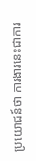ប្រយោជន៍ថា ការងារនេះជាការ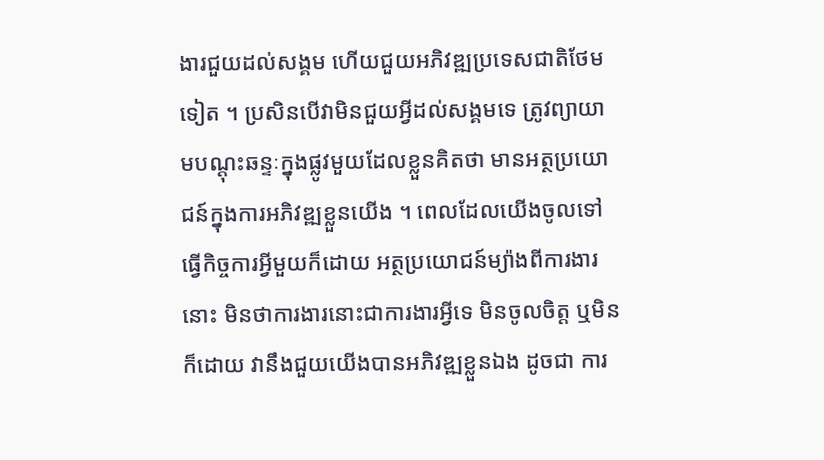ងារជួយដល់សង្គម ហើយជួយអភិវឌ្ឍប្រទេសជាតិថែមទៀត ។ ប្រសិនបើវាមិនជួយអ្វីដល់សង្គមទេ ត្រូវព្យាយាមបណ្ដុះឆន្ទៈក្នុងផ្លូវមួយដែលខ្លួនគិតថា មានអត្ថប្រយោជន៍ក្នុងការអភិវឌ្ឍខ្លួនយើង ។ ពេលដែលយើងចូលទៅធ្វើកិច្ចការអ្វីមួយក៏ដោយ អត្ថប្រយោជន៍ម្យ៉ាងពីការងារនោះ មិនថាការងារនោះជាការងារអ្វីទេ មិនចូលចិត្ត ឬមិនក៏ដោយ វានឹងជួយយើងបានអភិវឌ្ឍខ្លួនឯង ដូចជា ការ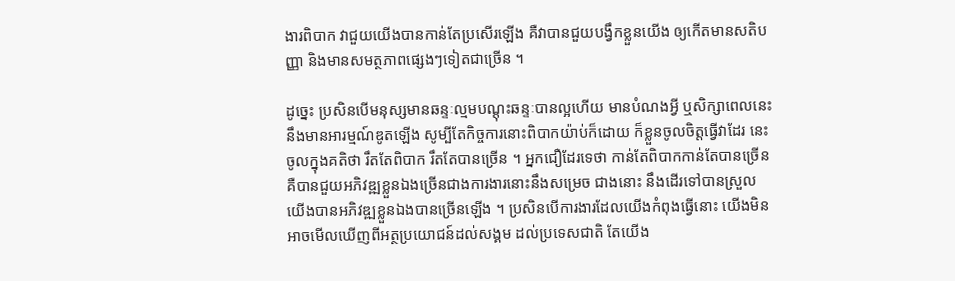ងារពិបាក វាជួយយើងបានកាន់តែប្រសើរឡើង គឺវាបានជួយបង្វឹកខ្លួនយើង ឲ្យកើតមានសតិបញ្ញា និងមានសមត្ថភាពផ្សេងៗទៀតជាច្រើន ។

ដូច្នេះ ប្រសិនបើមនុស្សមានឆន្ទៈល្មមបណ្ដុះឆន្ទៈបានល្អហើយ មានបំណងអ្វី ឬសិក្សាពេលនេះនឹងមានអារម្មណ៍ឌូតឡើង សូម្បីតែកិច្ចការនោះពិបាកយ៉ាប់ក៏ដោយ ក៏ខ្លួនចូលចិត្តធ្វើវាដែរ នេះចូលក្នុងគតិថា រឹតតែពិបាក រឹតតែបានច្រើន ។ អ្នកជឿដែរទេថា កាន់តែពិបាកកាន់តែបានច្រើន គឺបានជួយអភិវឌ្ឍខ្លួនឯងច្រើនជាងការងារនោះនឹងសម្រេច ជាងនោះ នឹងដើរទៅបានស្រួល យើងបានអភិវឌ្ឍខ្លួនឯងបានច្រើនឡើង ។ ប្រសិនបើការងារដែលយើងកំពុងធ្វើនោះ យើងមិនអាចមើលឃើញពីអត្ថប្រយោជន៍ដល់សង្គម ដល់ប្រទេសជាតិ តែយើង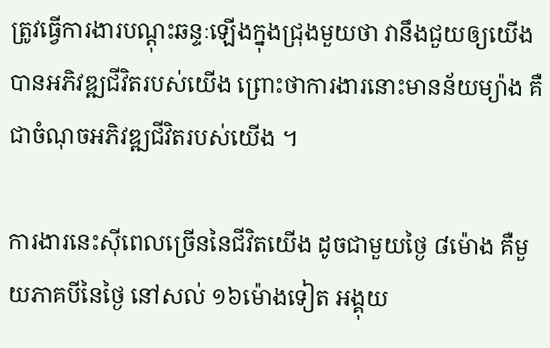ត្រូវធ្វើការងារបណ្ដុះឆន្ទៈឡើងក្នុងជ្រុងមួយថា វានឹងជួយឲ្យយើងបានអភិវឌ្ឍជីវិតរបស់យើង ព្រោះថាការងារនោះមានន័យម្យ៉ាង គឺជាចំណុចអភិវឌ្ឍជីវិតរបស់យើង ។

ការងារនេះស៊ីពេលច្រើននៃជីវិតយើង ដូចជាមួយថ្ងៃ ៨ម៉ោង គឺមួយភាគបីនៃថ្ងៃ នៅសល់ ១៦ម៉ោងទៀត អង្គុយ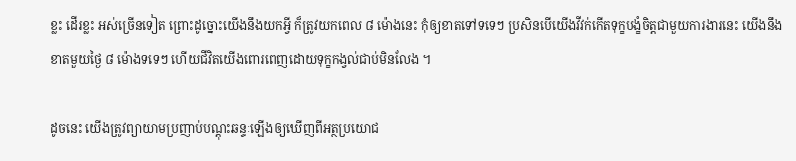ខ្លះ ដើរខ្លះ អស់ច្រើនទៀត ព្រោះដូច្នោះយើងនឹងយកអ្វី ក៏ត្រូវយកពេល ៨ ម៉ោងនេះ កុំឲ្យខាតទៅទទេៗ ប្រសិនបើយើងវីវក់កើតទុក្ខបង្ខំចិត្តជាមួយការងារនេះ យើងនឹងខាតមួយថ្ងៃ ៨ ម៉ោងទទេៗ ហើយជីវិតយើងពោរពេញដោយទុក្ខកង្វល់ជាប់មិនលែង ។

ដូចនេះ យើងត្រូវព្យាយាមប្រញាប់បណ្ដុះឆន្ទៈឡើងឲ្យឃើញពីអត្ថប្រយោជ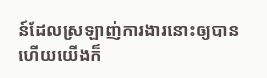ន៍ដែលស្រឡាញ់ការងារនោះឲ្យបាន ហើយយើងក៏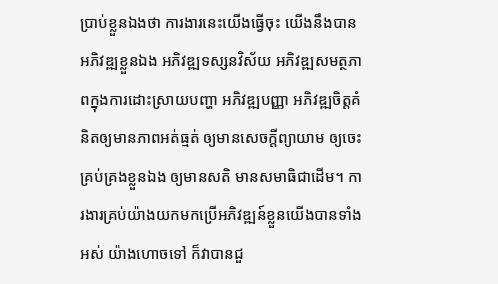ប្រាប់ខ្លួនឯងថា ការងារនេះយើងធ្វើចុះ យើងនឹងបានអភិវឌ្ឍខ្លួនឯង អភិវឌ្ឍទស្សនវិស័យ អភិវឌ្ឍសមត្ថភាពក្នុងការដោះស្រាយបញ្ហា អភិវឌ្ឍបញ្ញា អភិវឌ្ឍចិត្តគំនិតឲ្យមានភាពអត់ធ្មត់ ឲ្យមានសេចក្ដីព្យាយាម ឲ្យចេះគ្រប់គ្រងខ្លួនឯង ឲ្យមានសតិ មានសមាធិជាដើម។ ការងារគ្រប់យ៉ាងយកមកប្រើអភិវឌ្ឍន៍ខ្លួនយើងបានទាំងអស់ យ៉ាងហោចទៅ ក៏វាបានជួ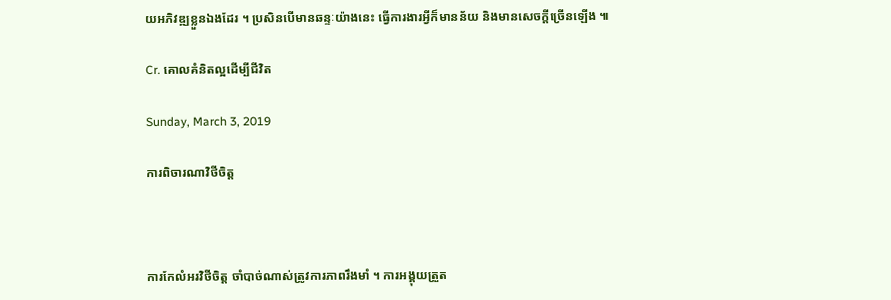យអភិវឌ្ឍខ្លួនឯងដែរ ។ ប្រសិនបើមានឆន្ទៈយ៉ាងនេះ ធ្វើការងារអ្វីក៏មានន័យ និងមានសេចក្ដីច្រើនឡើង ៕

Cr. គោលគំនិតល្អដើម្បីជីវិត

Sunday, March 3, 2019

ការពិចារណាវិថីចិត្ត



ការកែលំអរវិថីចិត្ត ចាំបាច់ណាស់ត្រូវការភាពរឹងមាំ ។ ការអង្គុយត្រួត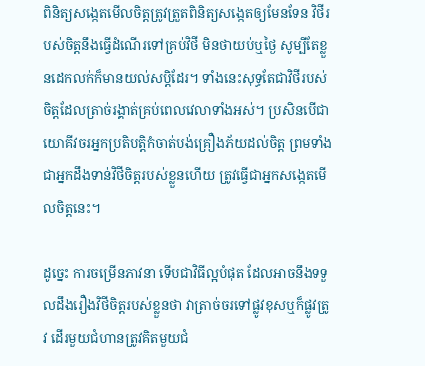ពិនិត្យសង្កេតមើលចិត្តត្រូវត្រួតពិនិត្យសង្កេតឲ្យមែនទែន វិថីរបស់ចិត្តនឹងធ្វើដំណើរទៅគ្រប់វិថី មិនថាយប់ឬថ្ងៃ សូម្បីតែខ្លួនដេកលក់ក៏មានយល់សប្ដិដែរ។ ទាំងនេះសុទ្ធតែជាវិថីរបស់ចិត្តដែលត្រាច់រង្គាត់គ្រប់ពេលវេលាទាំងអស់។ ប្រសិនបើជាយោគីវចរអ្នកប្រតិបត្តិកំចាត់បង់គ្រឿងភ័យដល់ចិត្ត ព្រមទាំងជាអ្នកដឹងទាន់វិថីចិត្តរបស់ខ្លួនហើយ ត្រូវធ្វើជាអ្នកសង្កេតមើលចិត្តនេះ។

ដូច្នេះ ការចម្រើនភាវនា ទើបជាវិធីល្អបំផុត ដែលអាចនឹងទទួលដឹងរឿងវិថីចិត្តរបស់ខ្លួនថា វាត្រាច់ចរទៅផ្លូវខុសឬក៏ផ្លូវត្រូវ ដើរមួយជំហានត្រូវគិតមួយជំ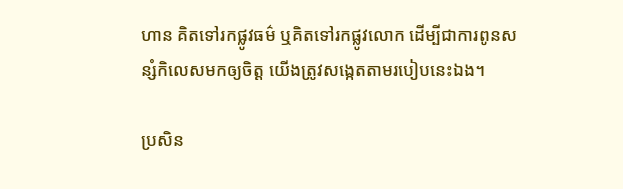ហាន គិតទៅរកផ្លូវធម៌ ឬគិតទៅរកផ្លូវលោក ដើម្បីជាការពូនសន្សំកិលេសមកឲ្យចិត្ត យើងត្រូវសង្កេតតាមរបៀបនេះឯង។

ប្រសិន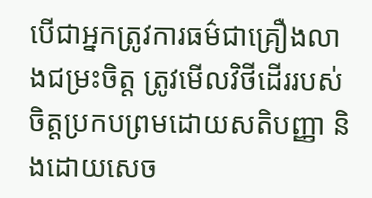បើជាអ្នកត្រូវការធម៌ជាគ្រឿងលាងជម្រះចិត្ត ត្រូវមើលវិថីដើររបស់ចិត្តប្រកបព្រមដោយសតិបញ្ញា និងដោយសេច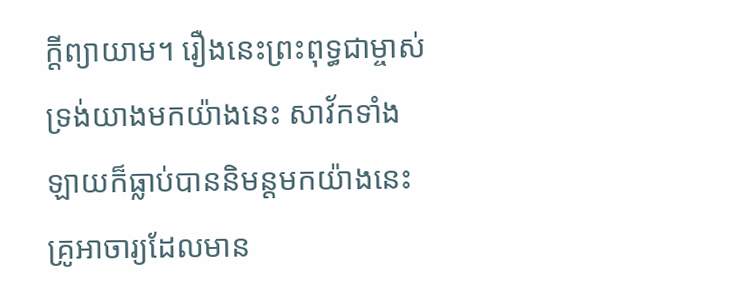ក្ដីព្យាយាម។ រឿងនេះព្រះពុទ្ធជាម្ចាស់ទ្រង់យាងមកយ៉ាងនេះ សាវ័កទាំងឡាយក៏ធ្លាប់បាននិមន្តមកយ៉ាងនេះ គ្រូអាចារ្យដែលមាន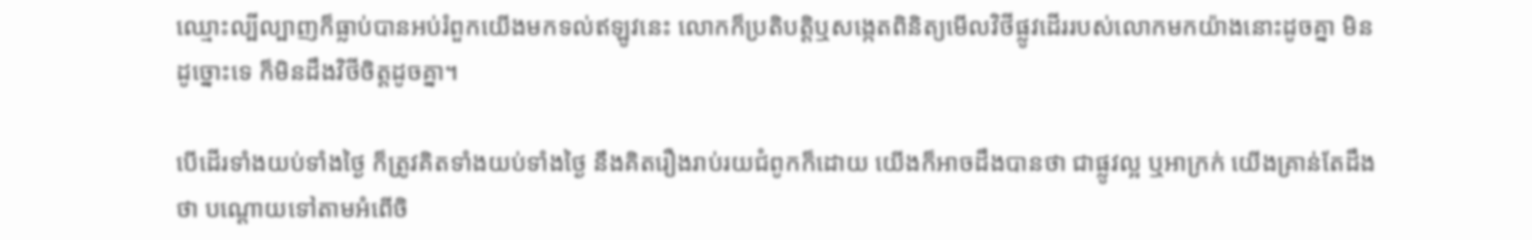ឈ្មោះល្បីល្បាញក៏ធ្លាប់បានអប់រំពួកយើងមកទល់ឥឡូវនេះ លោកក៏ប្រតិបត្តិឬសង្កេតពិនិត្យមើលវិថីផ្លូវដើររបស់លោកមកយ៉ាងនោះដូចគ្នា មិនដូច្នោះទេ ក៏មិនដឹងវិថីចិត្តដូចគ្នា។

បើដើរទាំងយប់ទាំងថ្ងៃ ក៏ត្រូវគិតទាំងយប់ទាំងថ្ងៃ នឹងគិតរឿងរាប់រយជំពូកក៏ដោយ យើងក៏អាចដឹងបានថា ជាផ្លូវល្អ ឬអាក្រក់ យើងគ្រាន់តែដឹងថា បណ្ដោយទៅតាមអំពើចិ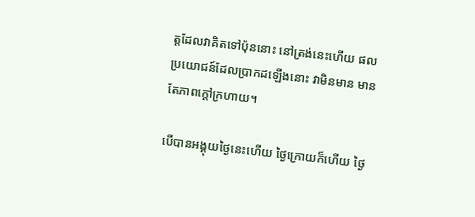ត្តដែលវាគិតទៅប៉ុននោះ នៅត្រង់នេះហើយ ផលប្រយោជន៍ដែលប្រាកដឡើងនោះ វាមិនមាន មានតែភាពក្ដៅក្រហាយ។

បើបានអង្គុយថ្ងៃនេះហើយ ថ្ងៃក្រោយក៏ហើយ ថ្ងៃ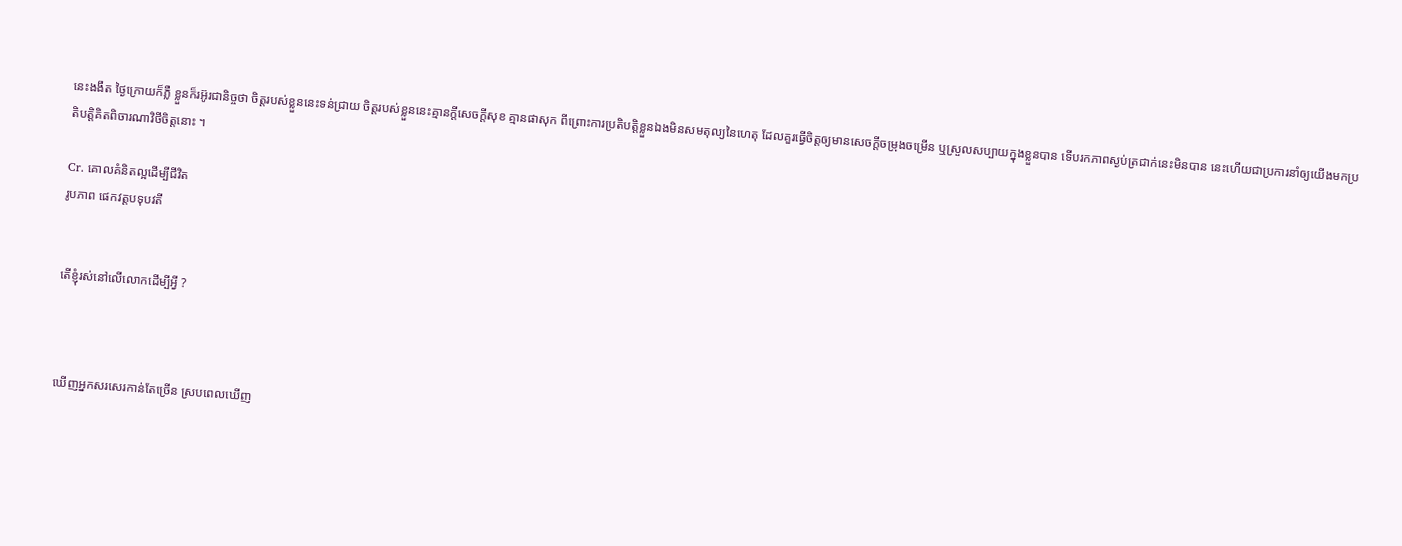នេះងងឹត ថ្ងៃក្រោយក៏ភ្លឺ ខ្លួនក៏រអ៊ូរជានិច្ចថា ចិត្តរបស់ខ្លួននេះទន់ជ្រាយ ចិត្តរបស់ខ្លួននេះគ្មានក្ដីសេចក្ដីសុខ គ្មានផាសុក ពីព្រោះការប្រតិបត្តិខ្លួនឯងមិនសមតុល្យនៃហេតុ ដែលគួរធ្វើចិត្តឲ្យមានសេចក្ដីចម្រុងចម្រើន ឬស្រួលសប្បាយក្នុងខ្លួនបាន ទើបរកភាពស្ងប់ត្រជាក់នេះមិនបាន នេះហើយជាប្រការនាំឲ្យយើងមកប្រតិបត្តិគិតពិចារណាវិថីចិត្តនោះ ។

Cr. គោលគំនិតល្អដើម្បីជីវិត
រូបភាព ផេកវត្តបទុបវតី


តើខ្ញុំរស់នៅលើលោកដើម្បីអ្វី ?



ឃើញអ្នកសរសេរកាន់តែច្រើន ស្របពេលឃើញ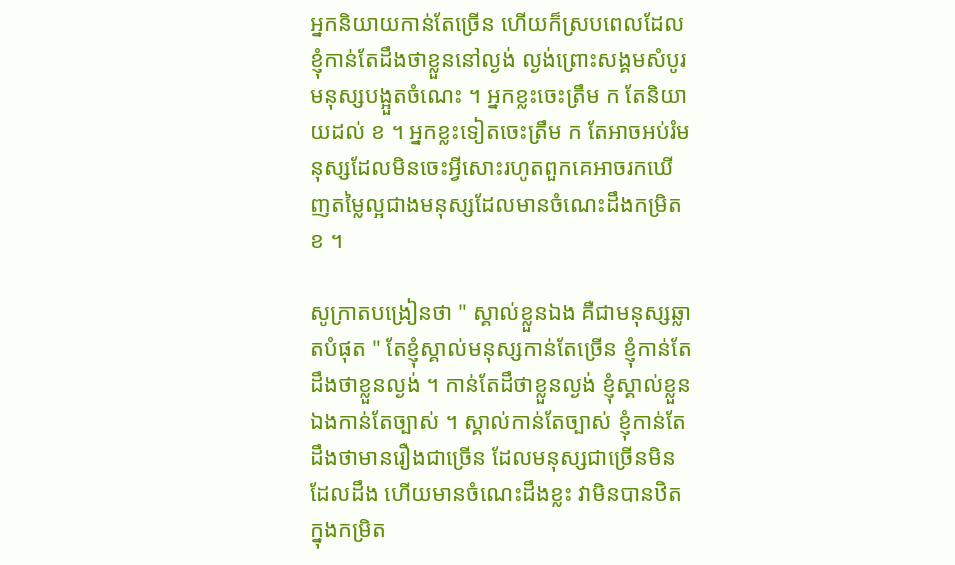អ្នកនិយាយកាន់តែច្រើន ហើយក៏ស្របពេលដែលខ្ញុំកាន់តែដឹងថាខ្លួននៅល្ងង់ ល្ងង់ព្រោះសង្គមសំបូរមនុស្សបង្អួតចំណេះ ។ អ្នកខ្លះចេះត្រឹម ក តែនិយាយដល់ ខ ។ អ្នកខ្លះទៀតចេះត្រឹម ក តែអាចអប់រំមនុស្សដែលមិនចេះអ្វីសោះរហូតពួកគេអាចរកឃើញតម្លៃល្អជាងមនុស្សដែលមានចំណេះដឹងកម្រិត ខ ។

សូក្រាតបង្រៀនថា " ស្គាល់ខ្លួនឯង គឺជាមនុស្សឆ្លាតបំផុត " តែខ្ញុំស្គាល់មនុស្សកាន់តែច្រើន ខ្ញុំកាន់តែដឹងថាខ្លួនល្ងង់ ។ កាន់តែដឹថាខ្លួនល្ងង់ ខ្ញុំស្គាល់ខ្លួនឯងកាន់តែច្បាស់ ។ ស្គាល់កាន់តែច្បាស់ ខ្ញុំកាន់តែដឹងថាមានរឿងជាច្រើន ដែលមនុស្សជាច្រើនមិនដែលដឹង ហើយមានចំណេះដឹងខ្លះ វាមិនបានឋិតក្នុងកម្រិត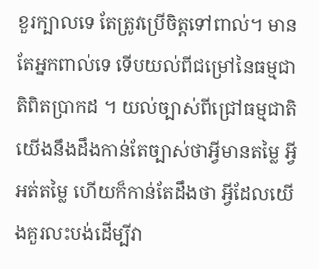ខួរក្បាលទេ តែត្រូវប្រើចិត្តទៅពាល់។ មានតែអ្នកពាល់ទេ ទើបយល់ពីជម្រៅនៃធម្មជាតិពិតប្រាកដ ។ យល់ច្បាស់ពីជ្រៅធម្មជាតិ យើងនឹងដឹងកាន់តែច្បាស់ថាអ្វីមានតម្លៃ អ្វីអត់តម្លៃ ហើយក៏កាន់តែដឹងថា អ្វីដែលយើងគួរលះបង់ដើម្បីវា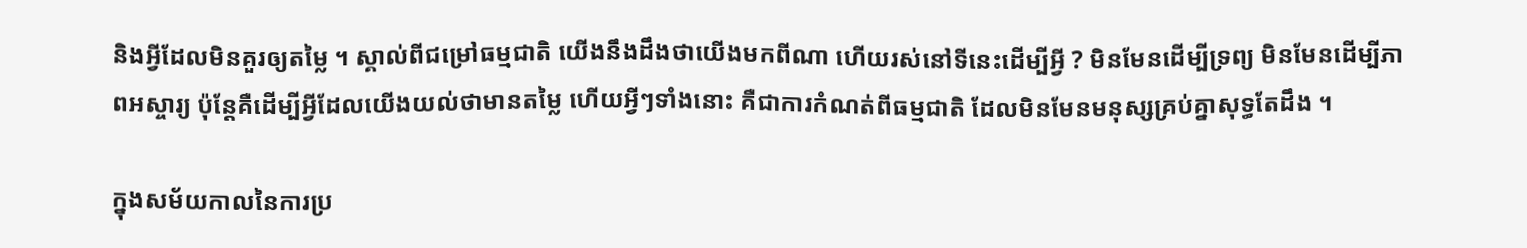និងអ្វីដែលមិនគួរឲ្យតម្លៃ ។ ស្គាល់ពីជម្រៅធម្មជាតិ យើងនឹងដឹងថាយើងមកពីណា ហើយរស់នៅទីនេះដើម្បីអ្វី ? មិនមែនដើម្បីទ្រព្យ មិនមែនដើម្បីភាពអស្ចារ្យ ប៉ុន្ដែគឺដើម្បីអ្វីដែលយើងយល់ថាមានតម្លៃ ហើយអ្វីៗទាំងនោះ គឺជាការកំណត់ពីធម្មជាតិ ដែលមិនមែនមនុស្សគ្រប់គ្នាសុទ្ធតែដឹង ។

ក្នុងសម័យកាលនៃការប្រ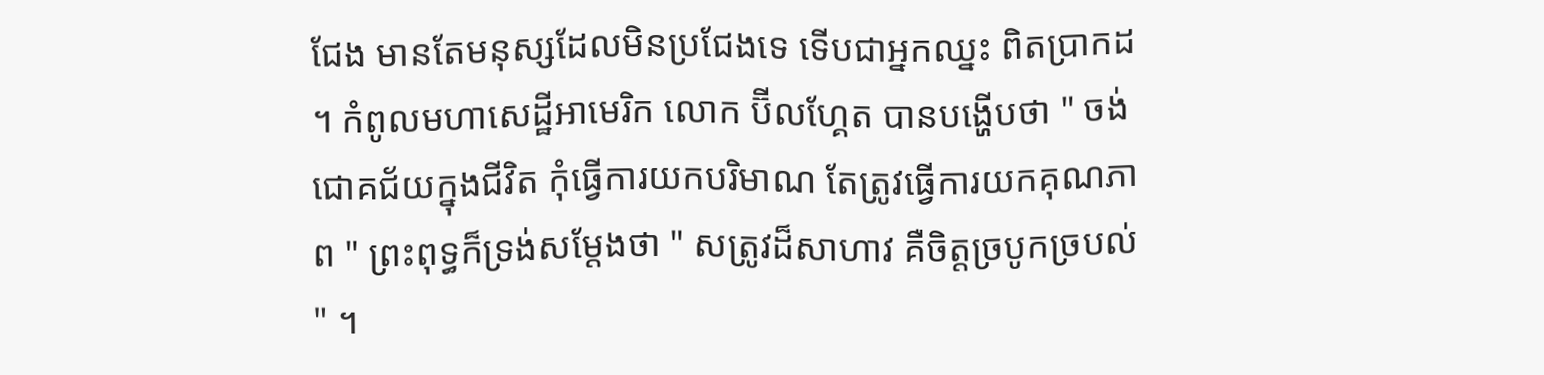ជែង មានតែមនុស្សដែលមិនប្រជែងទេ ទើបជាអ្នកឈ្នះ ពិតប្រាកដ ។ កំពូលមហាសេដ្ឋីអាមេរិក លោក ប៊ីលហ្គែត បានបង្ហើបថា " ចង់ជោគជ័យក្នុងជីវិត កុំធ្វើការយកបរិមាណ តែត្រូវធ្វើការយកគុណភាព " ព្រះពុទ្ធក៏ទ្រង់សម្ដែងថា " សត្រូវដ៏សាហាវ គឺចិត្តច្របូកច្របល់ " ។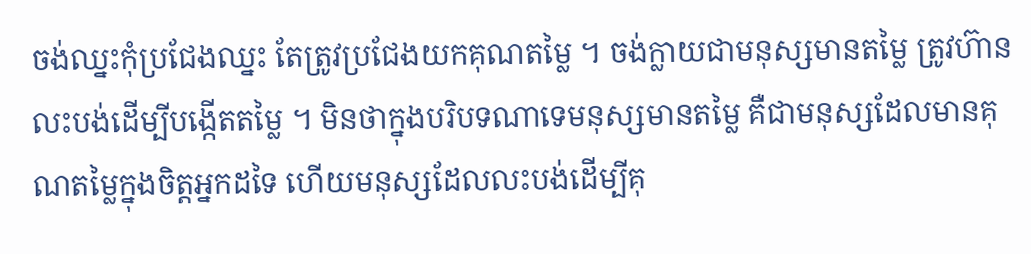ចង់ឈ្នះកុំប្រជែងឈ្នះ តែត្រូវប្រជែងយកគុណតម្លៃ ។ ចង់ក្លាយជាមនុស្សមានតម្លៃ ត្រូវហ៊ានលះបង់ដើម្បីបង្កើតតម្លៃ ។ មិនថាក្នុងបរិបទណាទេមនុស្សមានតម្លៃ គឺជាមនុស្សដែលមានគុណតម្លៃក្នុងចិត្តអ្នកដទៃ ហើយមនុស្សដែលលះបង់ដើម្បីគុ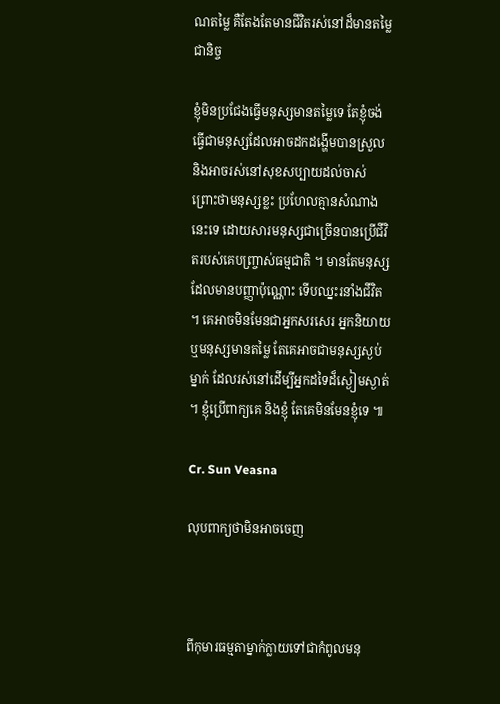ណតម្លៃ គឺតែងតែមានជីវិតរស់នៅដ៏មានតម្លៃជានិច្ច

ខ្ញុំមិនប្រជែងធ្វើមនុស្សមានតម្លៃទេ តែខ្ញុំចង់ធ្វើជាមនុស្សដែលអាចដកដង្ហើមបានស្រួល និងអាចរស់នៅសុខសប្បាយដល់ចាស់ ព្រោះថាមនុស្សខ្លះ ប្រហែលគ្មានសំណាងនេះទេ ដោយសារមនុស្សជាច្រើនបានប្រើជីវិតរបស់គេបញ្ច្រាស់ធម្មជាតិ ។ មានតែមនុស្សដែលមានបញ្ញាប៉ុណ្ណោះ ទើបឈ្នះរនាំងជីវិត ។ គេអាចមិនមែនជាអ្នកសរសេរ អ្នកនិយាយ ឬមនុស្សមានតម្លៃ តែគេអាចជាមនុស្សស្ងប់ម្នាក់ ដែលរស់នៅដើម្បីអ្នកដទៃដ៏ស្ងៀមស្ងាត់ ។ ខ្ញុំប្រើពាក្យគេ និងខ្ញុំ តែគេមិនមែនខ្ញុំទេ ៕

Cr. Sun Veasna

លុបពាក្យថាមិនអាចចេញ



ពីកុមារធម្មតាម្នាក់ក្លាយទៅជាកំពូលមនុ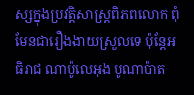ស្សក្នុងប្រវត្តិសាស្ត្រពិភពលោក ពុំមែនជារឿងងាយស្រួលទេ ប៉ុន្តែអធិរាជ ណាប៉ូលេអុង បូណាប៉ាត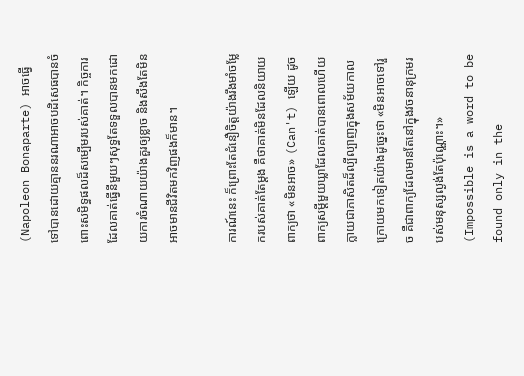(Napoleon Bonaparte) អាចធ្វើទៅបានដោយគ្មាននរណាអាចបដិសេធបានចំពោះសមិទ្ធផលដ៏សម្បើមរបស់គាត់។ កិច្ចការដែលគាត់ធ្វើនីមួយៗសុទ្ធតែទទួលបានមកដោយការចំណាយយ៉ាងគួរឲ្យខ្លាច និងសឹងតែមិនអាចមានជីវិតមកវិញផងក៏មាន។

ការណ៍នេះ ក៏ព្រោះតែជំនឿចិត្តយ៉ាងរឹងមាំចម្លែករបស់គាត់តែម្ដង គឺថាគាត់មិនដែលនិយាយពាក្យថា «មិនអាច» (Can't) ឡើយ ដូចពាក្យសម្ដីមួយឃ្លាដែលគាត់បានពោលហើយក្លាយជាភាសិតដ៏ល្បីល្បាញក្នុងសម័យកាលក្រោយមកទៀតយ៉ាងដូច្នេះថា «មិនអាចទៅរួច គឺជាពាក្យដែលមានតែនៅក្នុងវចនានុក្រមរបស់មនុស្សល្ងង់តែប៉ុណ្ណោះ។» (Impossible is a word to be found only in the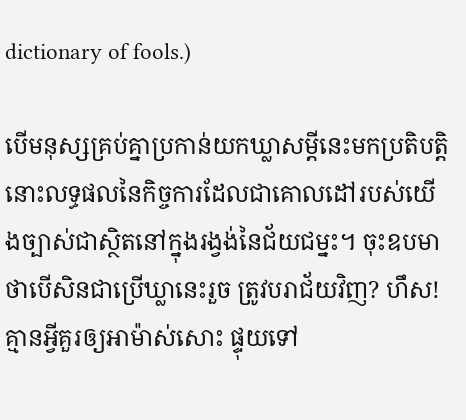dictionary of fools.)

បើមនុស្សគ្រប់គ្នាប្រកាន់យកឃ្លាសម្ដីនេះមកប្រតិបត្តិ នោះលទ្ធផលនៃកិច្ចការដែលជាគោលដៅរបស់យើងច្បាស់ជាស្ថិតនៅក្នុងរង្វង់នៃជ័យជម្នះ។ ចុះឧបមាថាបើសិនជាប្រើឃ្លានេះរួច ត្រូវបរាជ័យវិញ? ហឹស! គ្មានអ្វីគួរឲ្យអាម៉ាស់សោះ ផ្ទុយទៅ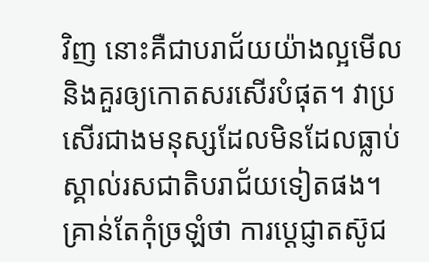វិញ នោះគឺជាបរាជ័យយ៉ាងល្អមើលនិងគួរឲ្យកោតសរសើរបំផុត។ វាប្រសើរជាងមនុស្សដែលមិនដែលធ្លាប់ស្គាល់រសជាតិបរាជ័យទៀតផង។ គ្រាន់តែកុំច្រឡំថា ការប្ដេជ្ញាតស៊ូជ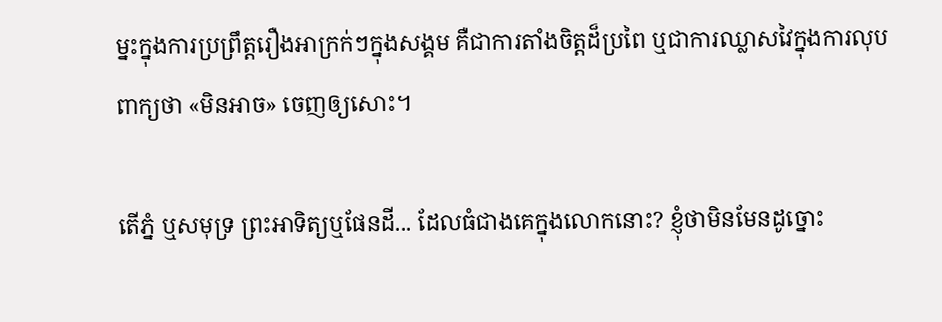ម្នះក្នុងការប្រព្រឹត្តរឿងអាក្រក់ៗក្នុងសង្គម គឺជាការតាំងចិត្តដ៏ប្រពៃ ឬជាការឈ្លាសវៃក្នុងការលុបពាក្យថា «មិនអាច» ចេញឲ្យសោះ។

តើភ្នំ ឬសមុទ្រ ព្រះអាទិត្យឬផែនដី... ដែលធំជាងគេក្នុងលោកនោះ? ខ្ញុំថាមិនមែនដូច្នោះ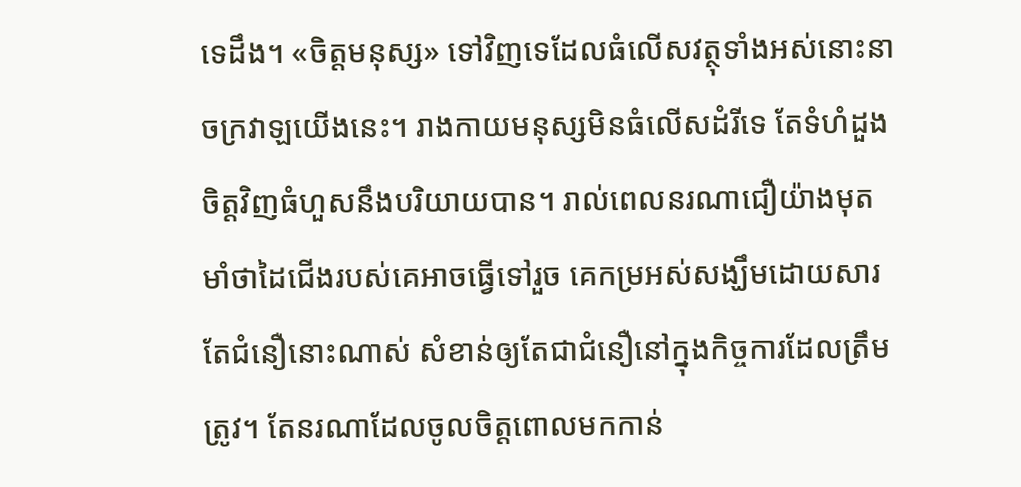ទេដឹង។ «ចិត្តមនុស្ស» ទៅវិញទេដែលធំលើសវត្ថុទាំងអស់នោះនាចក្រវាឡយើងនេះ។ រាងកាយមនុស្សមិនធំលើសដំរីទេ តែទំហំដួងចិត្តវិញធំហួសនឹងបរិយាយបាន។ រាល់ពេលនរណាជឿយ៉ាងមុតមាំថាដៃជើងរបស់គេអាចធ្វើទៅរួច គេកម្រអស់សង្ឃឹមដោយសារតែជំនឿនោះណាស់ សំខាន់ឲ្យតែជាជំនឿនៅក្នុងកិច្ចការដែលត្រឹមត្រូវ។ តែនរណាដែលចូលចិត្តពោលមកកាន់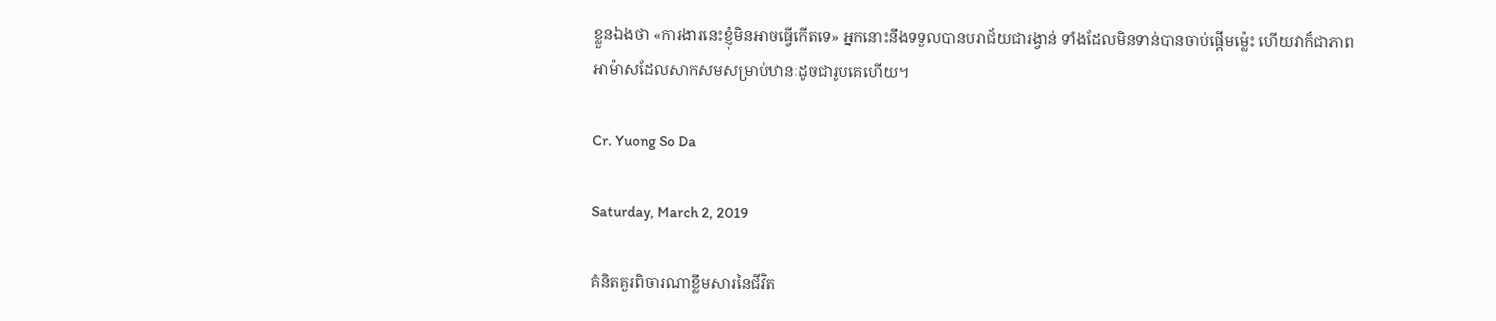ខ្លួនឯងថា «ការងារនេះខ្ញុំមិនអាចធ្វើកើតទេ» អ្នកនោះនឹងទទួលបានបរាជ័យជារង្វាន់ ទាំងដែលមិនទាន់បានចាប់ផ្ដើមម្ល៉េះ ហើយវាក៏ជាភាពអាម៉ាសដែលសាកសមសម្រាប់ឋានៈដូចជារូបគេហើយ។

Cr. Yuong So Da

Saturday, March 2, 2019

គំនិតគួរពិចារណាខ្លឹមសារនៃជីវិត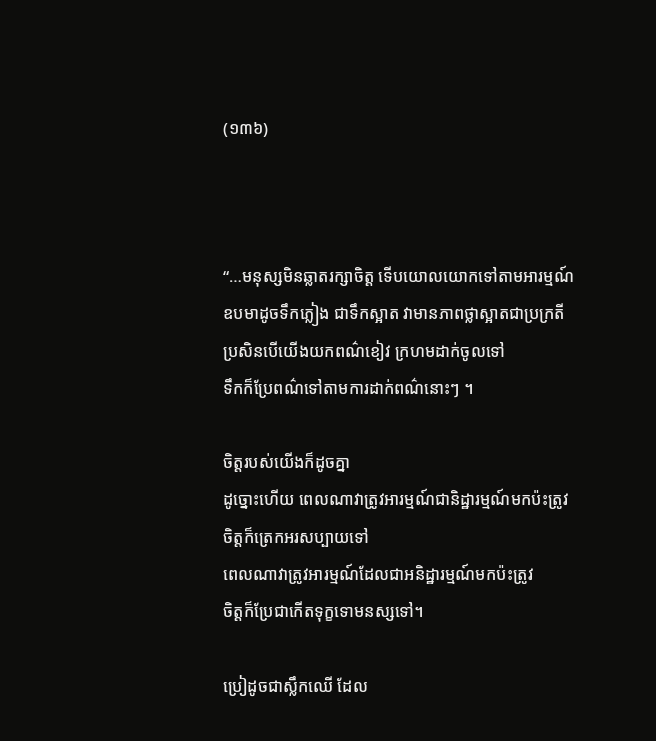(១៣៦)



“…មនុស្សមិនឆ្លាតរក្សាចិត្ត ទើបយោលយោកទៅតាមអារម្មណ៍
ឧបមាដូចទឹកភ្លៀង ជាទឹកស្អាត វាមានភាពថ្លាស្អាតជាប្រក្រតី
ប្រសិនបើយើងយកពណ៌ខៀវ ក្រហមដាក់ចូលទៅ
ទឹកក៏ប្រែពណ៌ទៅតាមការដាក់ពណ៌នោះៗ ។

ចិត្តរបស់យើងក៏ដូចគ្នា
ដូច្នោះហើយ ពេលណាវាត្រូវអារម្មណ៍ជានិដ្ឋារម្មណ៍មកប៉ះត្រូវ
ចិត្តក៏ត្រេកអរសប្បាយទៅ
ពេលណាវាត្រូវអារម្មណ៍ដែលជាអនិដ្ឋារម្មណ៍មកប៉ះត្រូវ
ចិត្តក៏ប្រែជាកើតទុក្ខទោមនស្សទៅ។

ប្រៀដូចជាស្លឹកឈើ ដែល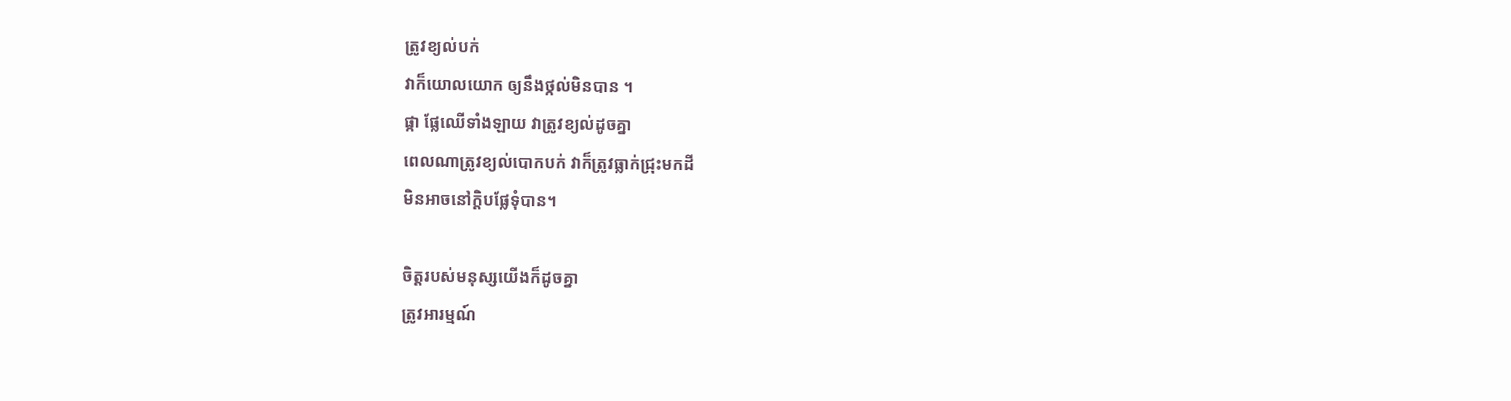ត្រូវខ្យល់បក់
វាក៏យោលយោក ឲ្យនឹងថ្កល់មិនបាន ។
ផ្កា ផ្លែឈើទាំងឡាយ វាត្រូវខ្យល់ដូចគ្នា
ពេលណាត្រូវខ្យល់បោកបក់ វាក៏ត្រូវធ្លាក់ជ្រុះមកដី
មិនអាចនៅក្ដិបផ្លែទុំបាន។

ចិត្តរបស់មនុស្សយើងក៏ដូចគ្នា
ត្រូវអារម្មណ៍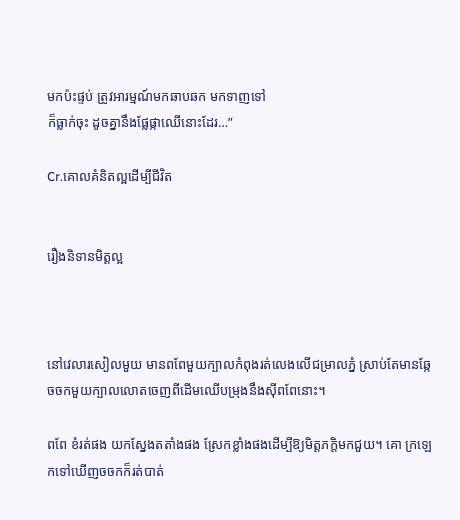មកប៉ះផ្ទប់ ត្រូវអារម្មណ៍មកឆាបឆក មកទាញទៅ
ក៏ធ្លាក់ចុះ ដូចគ្នានឹងផ្លែផ្កាឈើនោះដែរ…”

Cr.គោលគំនិតល្អដើម្បីជីវិត


រឿងនិទានមិត្តល្អ



នៅវេលារសៀលមួយ មានពពែមួយក្បាលកំពុងរត់លេងលើជម្រាលភ្នំ ស្រាប់តែមានឆ្កែចចកមួយក្បាលលោតចេញពីដើមឈើបម្រុងនឹងស៊ីពពែនោះ។

ពពែ ខំរត់ផង យកស្នែងតតាំងផង ស្រែកខ្លាំងផងដើម្បីឱ្យមិត្តភក្ដិមកជួយ។ គោ ក្រឡេកទៅឃើញចចកក៏រត់បាត់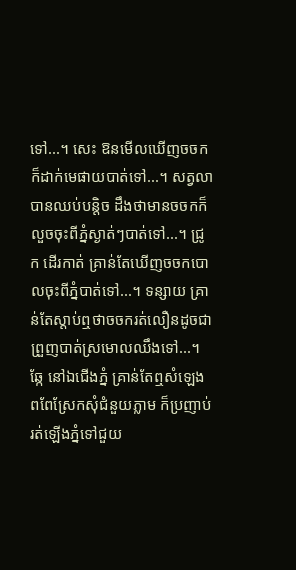ទៅ...។ សេះ ឱនមើលឃើញចចកក៏ដាក់មេផាយបាត់ទៅ...។ សត្វលាបានឈប់បន្តិច ដឹងថាមានចចកក៏លួចចុះពីភ្នំស្ងាត់ៗបាត់ទៅ...។ ជ្រូក ដើរកាត់ គ្រាន់តែឃើញចចកបោលចុះពីភ្នំបាត់ទៅ...។ ទន្សាយ គ្រាន់តែស្តាប់ឮថាចចករត់លឿនដូចជាព្រួញបាត់ស្រមោលឈឹងទៅ...។ ឆ្កែ នៅឯជើងភ្នំ គ្រាន់តែឮសំឡេងពពែស្រែកសុំជំនួយភ្លាម ក៏ប្រញាប់រត់ឡើងភ្នំទៅជួយ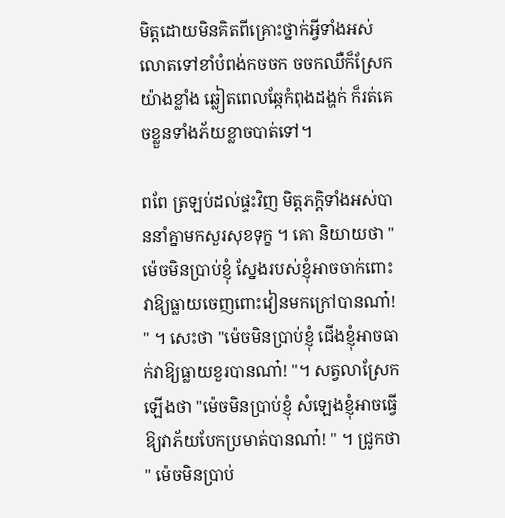មិត្តដោយមិនគិតពីគ្រោះថ្នាក់អ្វីទាំងអស់ លោតទៅខាំបំពង់កចចក ចចកឈឺក៏ស្រែកយ៉ាងខ្លាំង ឆ្លៀតពេលឆ្កែកំពុងដង្ហក់ ក៏រត់គេចខ្លួនទាំងភ័យខ្លាចបាត់ទៅ។

ពពែ ត្រឡប់ដល់ផ្ទះវិញ មិត្តភក្ដិទាំងអស់បាននាំគ្នាមកសួរសុខទុក្ខ ។ គោ និយាយថា " ម៉េចមិនប្រាប់ខ្ញុំ ស្នែងរបស់ខ្ញុំអាចចាក់ពោះវាឱ្យធ្លាយចេញពោះវៀនមកក្រៅបានណា៎! " ។ សេះថា "ម៉េចមិនប្រាប់ខ្ញុំ ជើងខ្ញុំអាចធាក់វាឱ្យធ្លាយខួរបានណា៎! "។ សត្វលាស្រែកឡើងថា "ម៉េចមិនប្រាប់ខ្ញុំ សំឡេងខ្ញុំអាចធ្វើឱ្យវាភ័យបែកប្រមាត់បានណា៎! " ។ ជ្រូកថា " ម៉េចមិនប្រាប់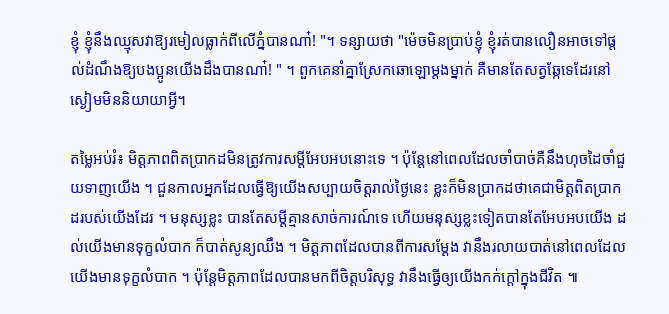ខ្ញុំ ខ្ញុំនឹងឈ្មុសវាឱ្យរមៀលធ្លាក់ពីលើភ្នំបានណា៎! "។ ទន្សាយថា "ម៉េចមិនប្រាប់ខ្ញុំ ខ្ញុំរត់បានលឿនអាចទៅផ្តល់ដំណឹងឱ្យបងប្អូនយើងដឹងបានណា៎! " ។ ពួកគេនាំគ្នាស្រែកឆោឡោម្តងម្នាក់ គឺមានតែសត្វឆ្កែទេដែរនៅស្ងៀមមិននិយាយាអ្វី។

តម្លៃអប់រំ៖ មិត្តភាពពិតប្រាកដមិនត្រូវការសម្តីអែបអបនោះទេ ។ ប៉ុន្តែនៅពេលដែលចាំបាច់គឺនឹងហុចដៃចាំជួយទាញយើង ។ ជួនកាលអ្នកដែលធ្វើឱ្យយើងសប្បាយចិត្តរាល់ថ្ងៃនេះ ខ្លះក៏មិនប្រាកដថាគេជាមិត្តពិតប្រាកដរបស់យើងដែរ ។ មនុស្សខ្លះ បានតែសម្ដីគ្មានសាច់ការណ៍ទេ ហើយមនុស្សខ្លះទៀតបានតែអែបអបយើង ដល់យើងមានទុក្ខលំបាក ក៏បាត់សូន្យឈឹង ។ មិត្តភាពដែលបានពីការសម្ដែង វានឹងរលាយបាត់នៅពេលដែលយើងមានទុក្ខលំបាក ។ ប៉ុន្ដែមិត្តភាពដែលបានមកពីចិត្តបរិសុទ្ធ វានឹងធ្វើឲ្យយើងកក់ក្ដៅក្នុងជីវិត ៕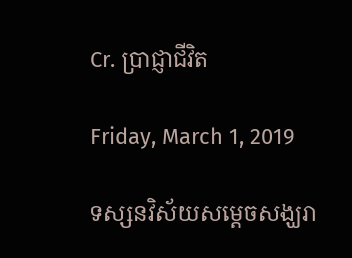Cr. ប្រាជ្ញាជីវិត

Friday, March 1, 2019

ទស្សនវិស័យសម្តេចសង្ឃរា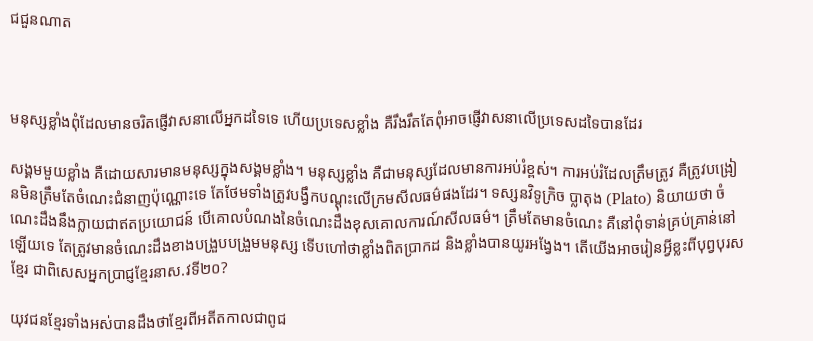ជជួនណាត



មនុស្សខ្លាំងពុំដែលមានចរិតផ្ញើវាសនាលើអ្នកដទៃទេ ហើយប្រទេសខ្លាំង គឺរឹងរឹតតែពុំអាចផ្ញើវាសនាលើប្រទេសដទៃបានដែរ

សង្គមមួយខ្លាំង គឺដោយសារមានមនុស្សក្នុងសង្គមខ្លាំង។ មនុស្សខ្លាំង គឺជាមនុស្សដែលមានការអប់រំខ្ពស់។ ការអប់រំដែលត្រឹមត្រូវ គឺត្រូវបង្រៀនមិនត្រឹមតែចំណេះជំនាញប៉ុណ្ណោះទេ តែថែមទាំងត្រូវបង្វឹកបណ្តុះលើក្រមសីលធម៌ផងដែរ។ ទស្សនវិទូក្រិច ប្លាតុង (Plato) និយាយថា ចំណេះដឹងនឹងក្លាយជាឥតប្រយោជន៍ បើគោលបំណងនៃចំណេះដឹងខុសគោលការណ៍សីលធម៌។ ត្រឹមតែមានចំណេះ គឺនៅពុំទាន់គ្រប់គ្រាន់នៅឡើយទេ តែត្រូវមានចំណេះដឹងខាងបង្រួបបង្រួមមនុស្ស ទើបហៅថាខ្លាំងពិតប្រាកដ និងខ្លាំងបានយូរអង្វែង។ តើយើងអាចរៀនអ្វីខ្លះពីបុព្វបុរសខ្មែរ ជាពិសេសអ្នកប្រាជ្ញខ្មែរនាស.វទី២០?

យុវជនខ្មែរទាំងអស់បានដឹងថាខ្មែរពីអតីតកាលជាពូជ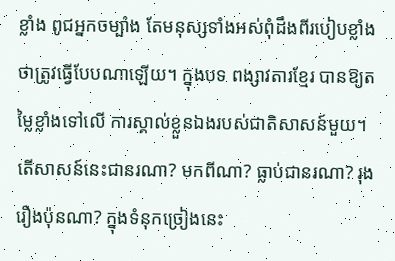ខ្លាំង ពូជអ្នកចម្បាំង តែមនុស្សទាំងអស់ពុំដឹងពីរបៀបខ្លាំងថាត្រូវធ្វើបែបណាឡើយ។ ក្នុងបទ ពង្សាវតារខ្មែរ បានឱ្យតម្លៃខ្លាំងទៅលើ ការស្គាល់ខ្លួនឯងរបស់ជាតិសាសន៍មួយ។ តើសាសន៍នេះជានរណា? មកពីណា? ធ្លាប់ជានរណា? រុងរឿងប៉ុនណា? ក្នុងទំនុកច្រៀងនេះ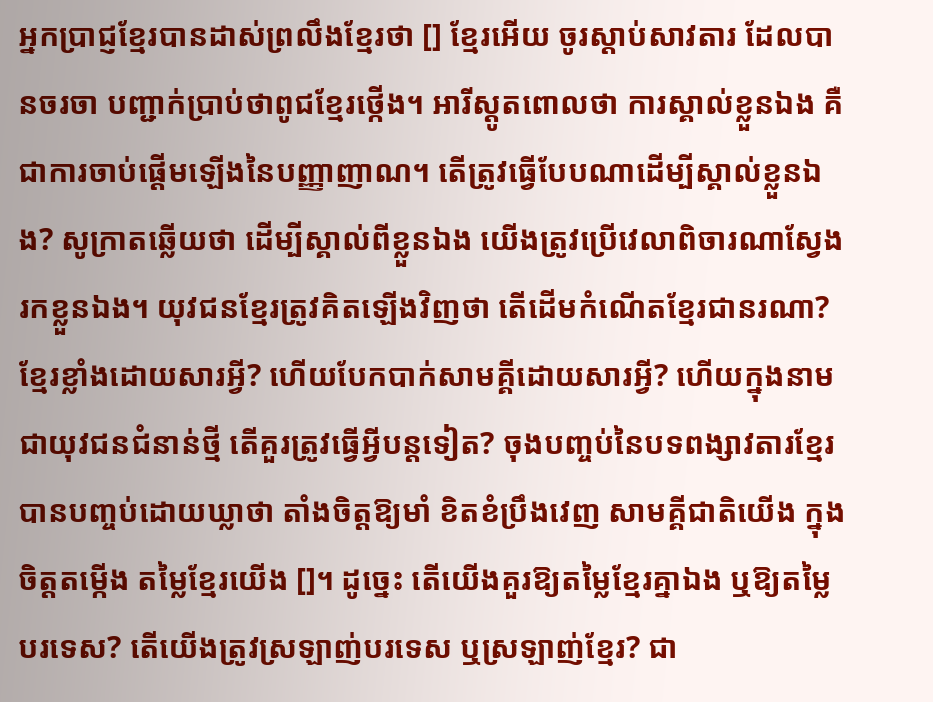អ្នកប្រាជ្ញខ្មែរបានដាស់ព្រលឹងខ្មែរថា [] ខ្មែរអើយ ចូរស្តាប់សាវតារ ដែលបានចរចា បញ្ជាក់ប្រាប់ថាពូជខ្មែរថ្កើង។ អារីស្តូតពោលថា ការស្គាល់ខ្លួនឯង គឺជាការចាប់ផ្តើមឡើងនៃបញ្ញាញាណ។ តើត្រូវធ្វើបែបណាដើម្បីស្គាល់ខ្លួនឯង? សូក្រាតឆ្លើយថា ដើម្បីស្គាល់ពីខ្លួនឯង យើងត្រូវប្រើវេលាពិចារណាស្វែងរកខ្លួនឯង។ យុវជនខ្មែរត្រូវគិតឡើងវិញថា តើដើមកំណើតខ្មែរជានរណា? ខ្មែរខ្លាំងដោយសារអ្វី? ហើយបែកបាក់សាមគ្គីដោយសារអ្វី? ហើយក្នុងនាមជាយុវជនជំនាន់ថ្មី តើគួរត្រូវធ្វើអ្វីបន្តទៀត? ចុងបញ្ចប់នៃបទពង្សាវតារខ្មែរ បានបញ្ចប់ដោយឃ្លាថា តាំងចិត្តឱ្យមាំ ខិតខំប្រឹងវេញ សាមគ្គីជាតិយើង ក្នុងចិត្តតម្កើង តម្លៃខ្មែរយើង []។ ដូច្នេះ តើយើងគួរឱ្យតម្លៃខ្មែរគ្នាឯង ឬឱ្យតម្លៃបរទេស? តើយើងត្រូវស្រឡាញ់បរទេស ឬស្រឡាញ់ខ្មែរ? ជា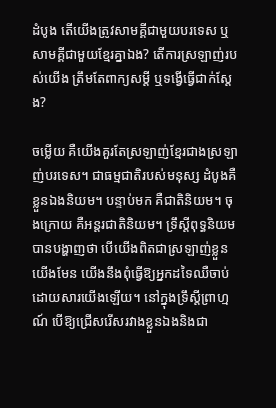ដំបូង តើយើងត្រូវសាមគ្គីជាមួយបរទេស ឬសាមគ្គីជាមួយខ្មែរគ្នាឯង? តើការស្រឡាញ់របស់យើង ត្រឹមតែពាក្យសម្តី ឬទង្វើធ្វើជាក់ស្តែង?

ចម្លើយ គឺយើងគួរតែស្រឡាញ់ខ្មែរជាងស្រឡាញ់បរទេស។ ជាធម្មជាតិរបស់មនុស្ស ដំបូងគឺខ្លួនឯងនិយម។ បន្ទាប់មក គឺជាតិនិយម។ ចុងក្រោយ គឺអន្តរជាតិនិយម។ ទ្រឹស្តីពុទ្ធនិយមបានបង្ហាញថា បើយើងពិតជាស្រឡាញ់ខ្លួនយើងមែន យើងនឹងពុំធ្វើឱ្យអ្នកដទៃឈឺចាប់ដោយសារយើងឡើយ។ នៅក្នុងទ្រឹស្តីព្រាហ្មណ៍ បើឱ្យជ្រើសរើសរវាងខ្លួនឯងនិងជា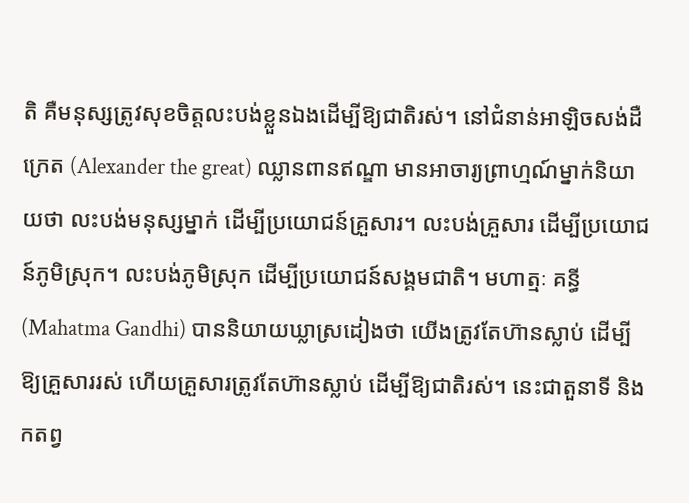តិ គឺមនុស្សត្រូវសុខចិត្តលះបង់ខ្លួនឯងដើម្បីឱ្យជាតិរស់។ នៅជំនាន់អាឡិចសង់ដឺក្រេត (Alexander the great) ឈ្លានពានឥណ្ឌា មានអាចារ្យព្រាហ្មណ៍ម្នាក់និយាយថា លះបង់មនុស្សម្នាក់ ដើម្បីប្រយោជន៍គ្រួសារ។ លះបង់គ្រួសារ ដើម្បីប្រយោជន៍ភូមិស្រុក។ លះបង់ភូមិស្រុក ដើម្បីប្រយោជន៍សង្គមជាតិ។ មហាត្មៈ គន្ធី (Mahatma Gandhi) បាននិយាយឃ្លាស្រដៀងថា យើងត្រូវតែហ៊ានស្លាប់ ដើម្បីឱ្យគ្រួសាររស់ ហើយគ្រួសារត្រូវតែហ៊ានស្លាប់ ដើម្បីឱ្យជាតិរស់។ នេះជាតួនាទី និងកតព្វ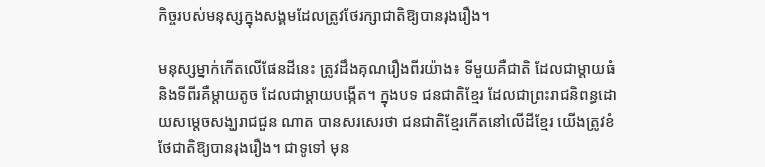កិច្ចរបស់មនុស្សក្នុងសង្គមដែលត្រូវថែរក្សាជាតិឱ្យបានរុងរឿង។

មនុស្សម្នាក់កើតលើផែនដីនេះ ត្រូវដឹងគុណរឿងពីរយ៉ាង៖ ទីមួយគឺជាតិ ដែលជាម្តាយធំ និងទីពីរគឺម្តាយតូច ដែលជាម្តាយបង្កើត។ ក្នុងបទ ជនជាតិខ្មែរ ដែលជាព្រះរាជនិពន្ធដោយសម្តេចសង្ឃរាជជួន ណាត បានសរសេរថា ជនជាតិខ្មែរកើតនៅលើដីខ្មែរ យើងត្រូវខំថែជាតិឱ្យបានរុងរឿង។ ជាទូទៅ មុន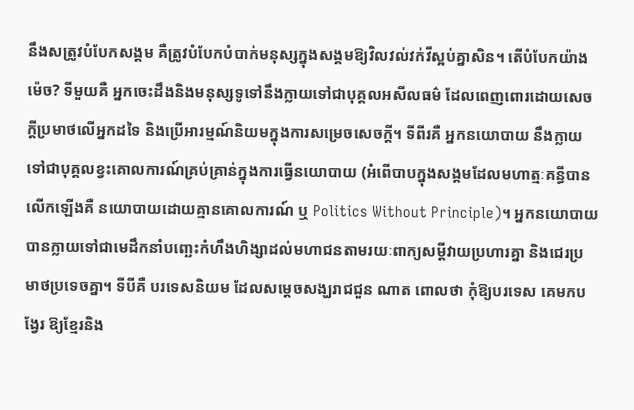នឹងសត្រូវបំបែកសង្គម គឺត្រូវបំបែកបំបាក់មនុស្សក្នុងសង្គមឱ្យវិលវល់វក់វីស្អប់គ្នាសិន។ តើបំបែកយ៉ាងម៉េច? ទីមួយគឺ អ្នកចេះដឹងនិងមនុស្សទូទៅនឹងក្លាយទៅជាបុគ្គលអសីលធម៌ ដែលពេញពោរដោយសេចក្តីប្រមាថលើអ្នកដទៃ និងប្រើអារម្មណ៍និយមក្នុងការសម្រេចសេចក្តី។ ទីពីរគឺ អ្នកនយោបាយ នឹងក្លាយទៅជាបុគ្គលខ្វះគោលការណ៍គ្រប់គ្រាន់ក្នុងការធ្វើនយោបាយ (អំពើបាបក្នុងសង្គមដែលមហាត្មៈគន្ធីបានលើកឡើងគឺ នយោបាយដោយគ្មានគោលការណ៍ ឬ Politics Without Principle)។ អ្នកនយោបាយ បានក្លាយទៅជាមេដឹកនាំបញ្ឆេះកំហឹងហិង្សាដល់មហាជនតាមរយៈពាក្យសម្តីវាយប្រហារគ្នា និងជេរប្រមាថប្រទេចគ្នា។ ទីបីគឺ បរទេសនិយម ដែលសម្តេចសង្ឃរាជជួន ណាត ពោលថា កុំឱ្យបរទេស គេមកបង្វែរ ឱ្យខ្មែរនិង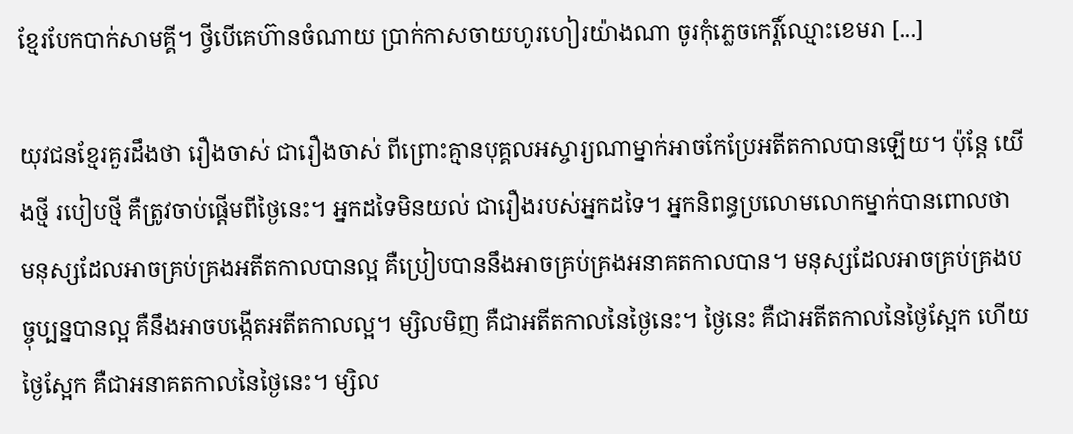ខ្មែរបែកបាក់សាមគ្គី។ ថ្វីបើគេហ៊ានចំណាយ ប្រាក់កាសចាយហូរហៀរយ៉ាងណា ចូរកុំភ្លេចកេរ្តិ៍ឈ្មោះខេមរា [...]

យុវជនខ្មែរគួរដឹងថា រឿងចាស់ ជារឿងចាស់ ពីព្រោះគ្មានបុគ្គលអស្ចារ្យណាម្នាក់អាចកែប្រែអតីតកាលបានឡើយ។ ប៉ុន្តែ យើងថ្មី របៀបថ្មី គឺត្រូវចាប់ផ្តើមពីថ្ងៃនេះ។ អ្នកដទៃមិនយល់ ជារឿងរបស់អ្នកដទៃ។ អ្នកនិពន្ធប្រលោមលោកម្នាក់បានពោលថា មនុស្សដែលអាចគ្រប់គ្រងអតីតកាលបានល្អ គឺប្រៀបបាននឹងអាចគ្រប់គ្រងអនាគតកាលបាន។ មនុស្សដែលអាចគ្រប់គ្រងបច្ចុប្បន្នបានល្អ គឺនឹងអាចបង្កើតអតីតកាលល្អ។ ម្សិលមិញ គឺជាអតីតកាលនៃថ្ងៃនេះ។ ថ្ងៃនេះ គឺជាអតីតកាលនៃថ្ងៃស្អែក ហើយថ្ងៃស្អែក គឺជាអនាគតកាលនៃថ្ងៃនេះ។ ម្សិល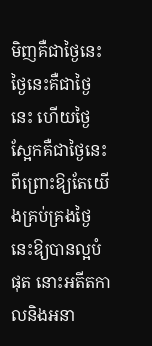មិញគឺជាថ្ងៃនេះ ថ្ងៃនេះគឺជាថ្ងៃនេះ ហើយថ្ងៃស្អែកគឺជាថ្ងៃនេះ ពីព្រោះឱ្យតែយើងគ្រប់គ្រងថ្ងៃនេះឱ្យបានល្អបំផុត នោះអតីតកាលនិងអនា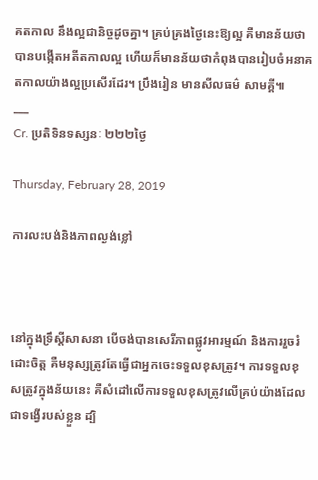គតកាល នឹងល្អជានិច្ចដូចគ្នា។ គ្រប់គ្រងថ្ងៃនេះឱ្យល្អ គឺមានន័យថាបានបង្កើតអតីតកាលល្អ ហើយក៏មានន័យថាកំពុងបានរៀបចំអនាគតកាលយ៉ាងល្អប្រសើរដែរ។ ប្រឹងរៀន មានសីលធម៌ សាមគ្គី៕
___
Cr. ប្រតិទិនទស្សនៈ ២២២ថ្ងៃ

Thursday, February 28, 2019

ការលះបង់និងភាពល្ងង់ខ្លៅ



នៅក្នុងទ្រឹស្តីសាសនា បើចង់បានសេរីភាពផ្លូវអារម្មណ៍ និងការរួចរំដោះចិត្ត គឺមនុស្សត្រូវតែធ្វើជាអ្នកចេះទទួលខុសត្រូវ។ ការទទួលខុសត្រូវក្នុងន័យនេះ គឺសំដៅលើការទទួលខុសត្រូវលើគ្រប់យ៉ាងដែលជាទង្វើរបស់ខ្លួន ដ្បិ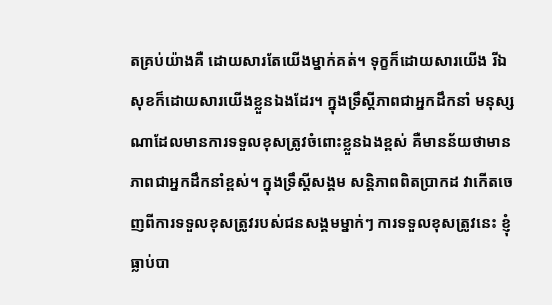តគ្រប់យ៉ាងគឺ ដោយសារតែយើងម្នាក់គត់។ ទុក្ខក៏ដោយសារយើង រីឯសុខក៏ដោយសារយើងខ្លួនឯងដែរ។ ក្នុងទ្រឹស្តីភាពជាអ្នកដឹកនាំ មនុស្សណាដែលមានការទទួលខុសត្រូវចំពោះខ្លួនឯងខ្ពស់ គឺមានន័យថាមានភាពជាអ្នកដឹកនាំខ្ពស់។ ក្នុងទ្រឹស្តីសង្គម សន្តិភាពពិតប្រាកដ វាកើតចេញពីការទទួលខុសត្រូវរបស់ជនសង្គមម្នាក់ៗ ការទទួលខុសត្រូវនេះ ខ្ញុំធ្លាប់បា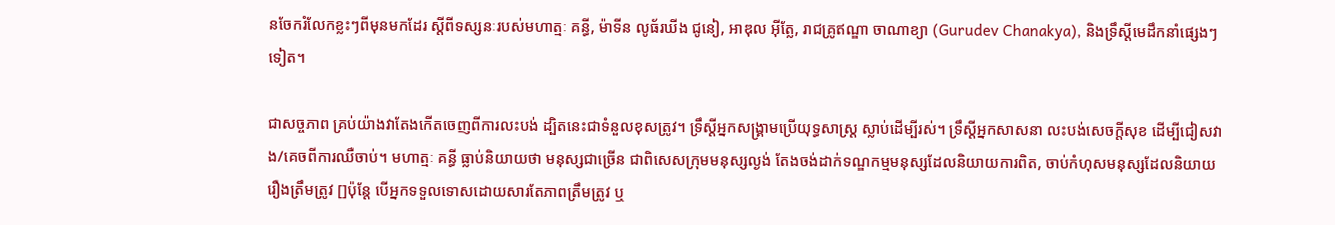នចែករំលែកខ្លះៗពីមុនមកដែរ ស្តីពីទស្សនៈរបស់មហាត្មៈ គន្ធី, ម៉ាទីន លូធ័រឃីង ជូនៀ, អាឌុល អ៊ីត្លែ, រាជគ្រូឥណ្ឌា ចាណាខ្យា (Gurudev Chanakya), និងទ្រឹស្តីមេដឹកនាំផ្សេងៗទៀត។

ជាសច្ចភាព គ្រប់យ៉ាងវាតែងកើតចេញពីការលះបង់ ដ្បិតនេះជាទំនួលខុសត្រូវ។ ទ្រឹស្តីអ្នកសង្គ្រាមប្រើយុទ្ធសាស្រ្ត ស្លាប់ដើម្បីរស់។ ទ្រឹស្តីអ្នកសាសនា លះបង់សេចក្តីសុខ ដើម្បីជៀសវាង/គេចពីការឈឺចាប់។ មហាត្មៈ គន្ធី ធ្លាប់និយាយថា មនុស្សជាច្រើន ជាពិសេសក្រុមមនុស្សល្ងង់ តែងចង់ដាក់ទណ្ឌកម្មមនុស្សដែលនិយាយការពិត, ចាប់កំហុសមនុស្សដែលនិយាយរឿងត្រឹមត្រូវ []ប៉ុន្តែ បើអ្នកទទួលទោសដោយសារតែភាពត្រឹមត្រូវ ឬ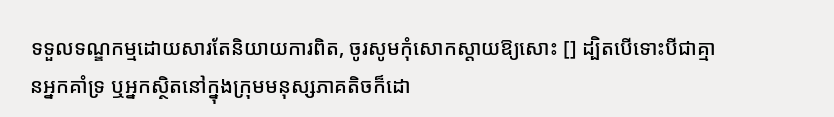ទទួលទណ្ឌកម្មដោយសារតែនិយាយការពិត, ចូរសូមកុំសោកស្តាយឱ្យសោះ [] ដ្បិតបើទោះបីជាគ្មានអ្នកគាំទ្រ ឬអ្នកស្ថិតនៅក្នុងក្រុមមនុស្សភាគតិចក៏ដោ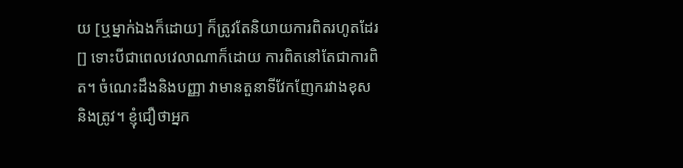យ [ឬម្នាក់ឯងក៏ដោយ] ក៏ត្រូវតែនិយាយការពិតរហូតដែរ [] ទោះបីជាពេលវេលាណាក៏ដោយ ការពិតនៅតែជាការពិត។ ចំណេះដឹងនិងបញ្ញា វាមានតួនាទីវែកញែករវាងខុសនិងត្រូវ។ ខ្ញុំជឿថាអ្នក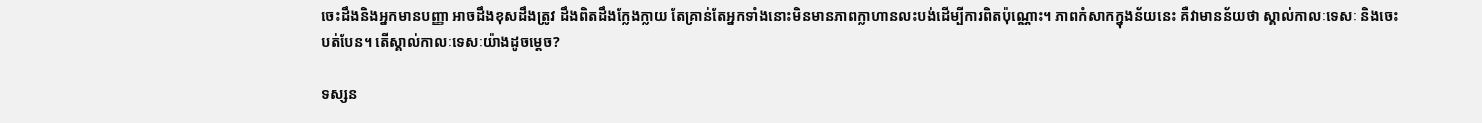ចេះដឹងនិងអ្នកមានបញ្ញា អាចដឹងខុសដឹងត្រូវ ដឹងពិតដឹងក្លែងក្លាយ តែគ្រាន់តែអ្នកទាំងនោះមិនមានភាពក្លាហានលះបង់ដើម្បីការពិតប៉ុណ្ណោះ។ ភាពកំសាកក្នុងន័យនេះ គឺវាមានន័យថា ស្គាល់កាលៈទេសៈ និងចេះបត់បែន។ តើស្គាល់កាលៈទេសៈយ៉ាងដូចម្តេច?

ទស្សន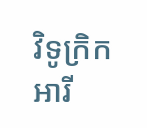វិទូក្រិក អារី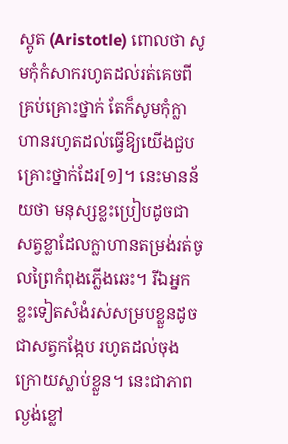ស្តូត (Aristotle) ពោលថា សូមកុំកំសាករហូតដល់រត់គេចពីគ្រប់គ្រោះថ្នាក់ តែក៏សូមកុំក្លាហានរហូតដល់ធ្វើឱ្យយើងជួបគ្រោះថ្នាក់ដែរ[១]។ នេះមានន័យថា មនុស្សខ្លះប្រៀបដូចជាសត្វខ្លាដែលក្លាហានតម្រង់រត់ចូលព្រៃកំពុងភ្លើងឆេះ។ រីឯអ្នកខ្លះទៀតសំងំរស់សម្របខ្លួនដូចជាសត្វកង្កែប រហូតដល់ចុងក្រោយស្លាប់ខ្លួន។ នេះជាភាពល្ងង់ខ្លៅ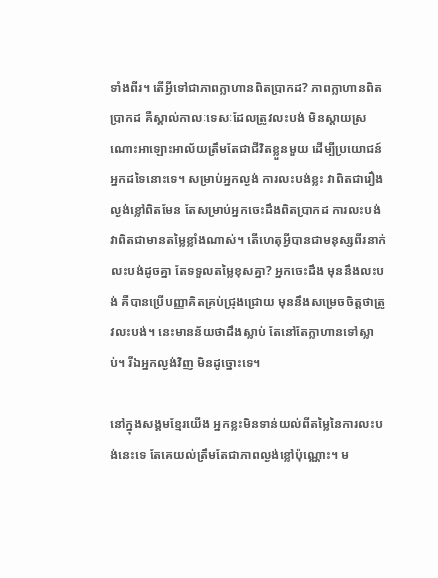ទាំងពីរ។ តើអ្វីទៅជាភាពក្លាហានពិតប្រាកដ? ភាពក្លាហានពិតប្រាកដ គឺស្គាល់កាលៈទេសៈដែលត្រូវលះបង់ មិនស្តាយស្រណោះអាឡោះអាល័យត្រឹមតែជាជីវិតខ្លួនមួយ ដើម្បីប្រយោជន៍អ្នកដទៃនោះទេ។ សម្រាប់អ្នកល្ងង់ ការលះបង់ខ្លះ វាពិតជារឿងល្ងង់ខ្លៅពិតមែន តែសម្រាប់អ្នកចេះដឹងពិតប្រាកដ ការលះបង់វាពិតជាមានតម្លៃខ្លាំងណាស់។ តើហេតុអ្វីបានជាមនុស្សពីរនាក់ លះបង់ដូចគ្នា តែទទួលតម្លៃខុសគ្នា? អ្នកចេះដឹង មុននឹងលះបង់ គឺបានប្រើបញ្ញាគិតគ្រប់ជ្រុងជ្រោយ មុននឹងសម្រេចចិត្តថាត្រូវលះបង់។ នេះមានន័យថាដឹងស្លាប់ តែនៅតែក្លាហានទៅស្លាប់។ រីឯអ្នកល្ងង់វិញ មិនដូច្នោះទេ។

នៅក្នុងសង្គមខ្មែរយើង អ្នកខ្លះមិនទាន់យល់ពីតម្លៃនៃការលះបង់នេះទេ តែគេយល់ត្រឹមតែជាភាពល្ងង់ខ្លៅប៉ុណ្ណោះ។ ម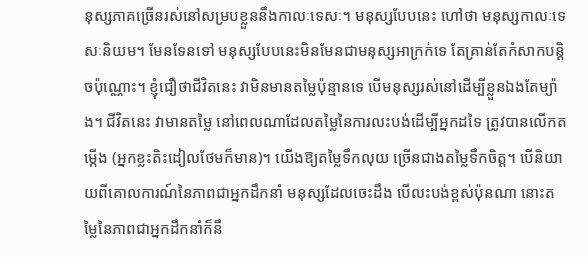នុស្សភាគច្រើនរស់នៅសម្របខ្លួននឹងកាលៈទេសៈ។ មនុស្សបែបនេះ ហៅថា មនុស្សកាលៈទេសៈនិយម។ មែនទែនទៅ មនុស្សបែបនេះមិនមែនជាមនុស្សអាក្រក់ទេ តែគ្រាន់តែកំសាកបន្តិចប៉ុណ្ណោះ។ ខ្ញុំជឿថាជីវិតនេះ វាមិនមានតម្លៃប៉ុន្មានទេ បើមនុស្សរស់នៅដើម្បីខ្លួនឯងតែម្យ៉ាង។ ជីវិតនេះ វាមានតម្លៃ នៅពេលណាដែលតម្លៃនៃការលះបង់ដើម្បីអ្នកដទៃ ត្រូវបានលើកតម្កើង (អ្នកខ្លះតិះដៀលថែមក៏មាន)។ យើងឱ្យតម្លៃទឹកលុយ ច្រើនជាងតម្លៃទឹកចិត្ត។ បើនិយាយពីគោលការណ៍នៃភាពជាអ្នកដឹកនាំ មនុស្សដែលចេះដឹង បើលះបង់ខ្ពស់ប៉ុនណា នោះតម្លៃនៃភាពជាអ្នកដឹកនាំក៏នឹ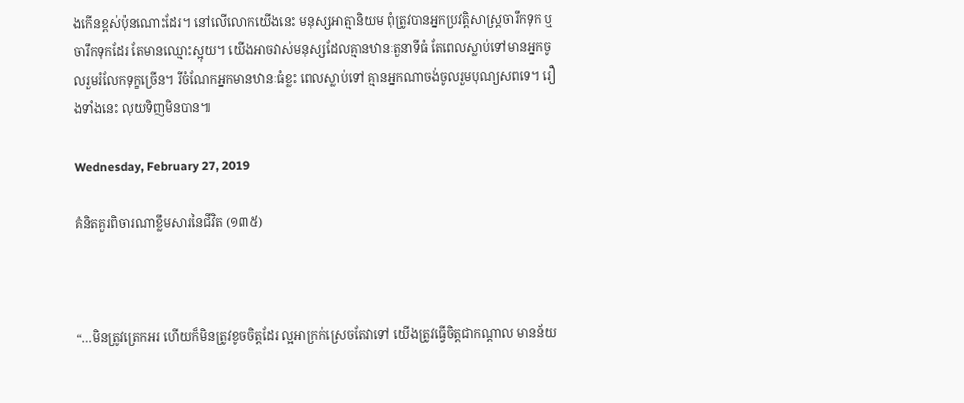ងកើនខ្ពស់ប៉ុនណោះដែរ។ នៅលើលោកយើងនេះ មនុស្សអាត្មានិយម ពុំត្រូវបានអ្នកប្រវត្តិសាស្រ្តចារឹកទុក ឬចារឹកទុកដែរ តែមានឈ្មោះស្អុយ។ យើងអាចវាស់មនុស្សដែលគ្មានឋានៈតួនាទីធំ តែពេលស្លាប់ទៅមានអ្នកចូលរួមរំលែកទុក្ខច្រើន។ រីចំណែកអ្នកមានឋានៈធំខ្លះ ពេលស្លាប់ទៅ គ្មានអ្នកណាចង់ចូលរួមបុណ្យសពទេ។ រឿងទាំងនេះ លុយទិញមិនបាន៕

Wednesday, February 27, 2019

គំនិតគួរពិចារណាខ្លឹមសារនៃជីវិត (១៣៥)



“…មិនត្រូវត្រេកអរ ហើយក៏មិនត្រូវខូចចិត្តដែរ ល្អអាក្រក់ស្រេចតែវាទៅ យើងត្រូវធ្វើចិត្តជាកណ្ដាល មានន័យ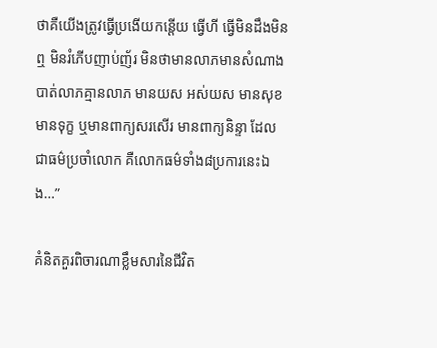ថាគឺយើងត្រូវធ្វើប្រងើយកន្តើយ ធ្វើហី ធ្វើមិនដឹងមិនឮ មិនរំភើបញាប់ញ័រ មិនថាមានលាភមានសំណាង បាត់លាភគ្មានលាភ មានយស អស់យស មានសុខ មានទុក្ខ ឬមានពាក្យសរសើរ មានពាក្យនិន្ទា ដែលជាធម៌ប្រចាំលោក គឺលោកធម៌ទាំង៨ប្រការនេះឯង…”

គំនិតគួរពិចារណាខ្លឹមសារនៃជីវិត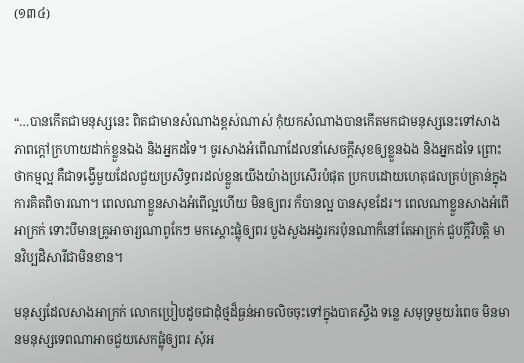(១៣៤)



“…បានកើតជាមនុស្សនេះ ពិតជាមានសំណាងខ្ពស់ណាស់ កុំយកសំណាងបានកើតមកជាមនុស្សនេះទៅសាងភាពក្ដៅក្រហាយដាក់ខ្លួនឯង និងអ្នកដទៃ។ ចូរសាងអំពើណាដែលនាំសេចក្ដីសុខឲ្យខ្លួនឯង និងអ្នកដទៃ ព្រោះថាកម្មល្អ គឺជាទង្វើមួយដែលជួយប្រសិទ្ធពរដល់ខ្លួនយើងយ៉ាងប្រសើរបំផុត ប្រកបដោយហេតុផលគ្រប់គ្រាន់ក្នុងការគិតពិចារណា។ ពេលណាខ្លួនសាងអំពើល្អហើយ មិនឲ្យពរ ក៏បានល្អ បានសុខដែរ។ ពេលណាខ្លួនសាងអំពើអាក្រក់ ទោះបីមានគ្រូអាចារ្យណាពូកែៗ មកស្ដោះផ្លុំឲ្យពរ បួងសួងអង្វរករប៉ុនណាក៏នៅតែអាក្រក់ ជួបក្ដីវិបត្តិ មានវិប្បដិសារីជាមិនខាន។

មនុស្សដែលសាងអាក្រក់ លោកប្រៀបដូចជាដុំថ្មដ៏ធ្ងន់អាចលិចចុះទៅក្នុងបាតស្ទឹង ទន្លេ សមុទ្រមួយរំពេច មិនមានមនុស្សទេពណាអាចជួយសេកផ្លុំឲ្យពរ សុំអ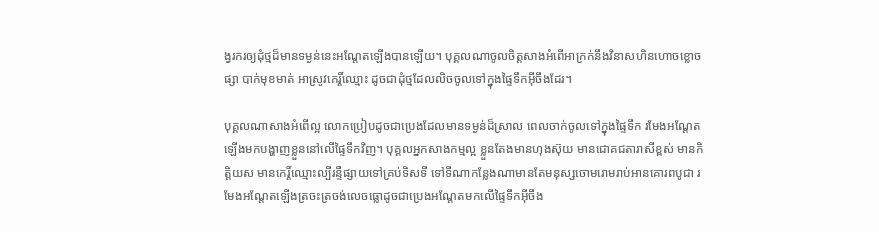ង្វរករឲ្យដុំថ្មដ៏មានទម្ងន់នេះអណ្ដែតឡើងបានឡើយ។ បុគ្គលណាចូលចិត្តសាងអំពើអាក្រក់នឹងវិនាសហិនហោចខ្លោចផ្សា បាក់មុខមាត់ អាស្រូវកេរ្តិ៍ឈ្មោះ ដូចជាដុំថ្មដែលលិចចូលទៅក្នុងផ្ទៃទឹកអ៊ីចឹងដែរ។

បុគ្គលណាសាងអំពើល្អ លោកប្រៀបដូចជាប្រេងដែលមានទម្ងន់ដ៏ស្រាល ពេលចាក់ចូលទៅក្នុងផ្ទៃទឹក រមែងអណ្ដែតឡើងមកបង្ហាញខ្លួននៅលើផ្ទៃទឹកវិញ។ បុគ្គលអ្នកសាងកម្មល្អ ខ្លួនតែងមានហុងស៊ុយ មានជោគជតារាសីខ្ពស់ មានកិត្តិយស មានកេរ្ដិ៍ឈ្មោះល្បីរន្ទឺផ្សាយទៅគ្រប់ទិសទី ទៅទីណាកន្លែងណាមានតែមនុស្សចោមរោមរាប់អានគោរពបូជា រមែងអណ្ដែតឡើងត្រចះត្រចង់លេចធ្លោដូចជាប្រេងអណ្ដែតមកលើផ្ទៃទឹកអ៊ីចឹង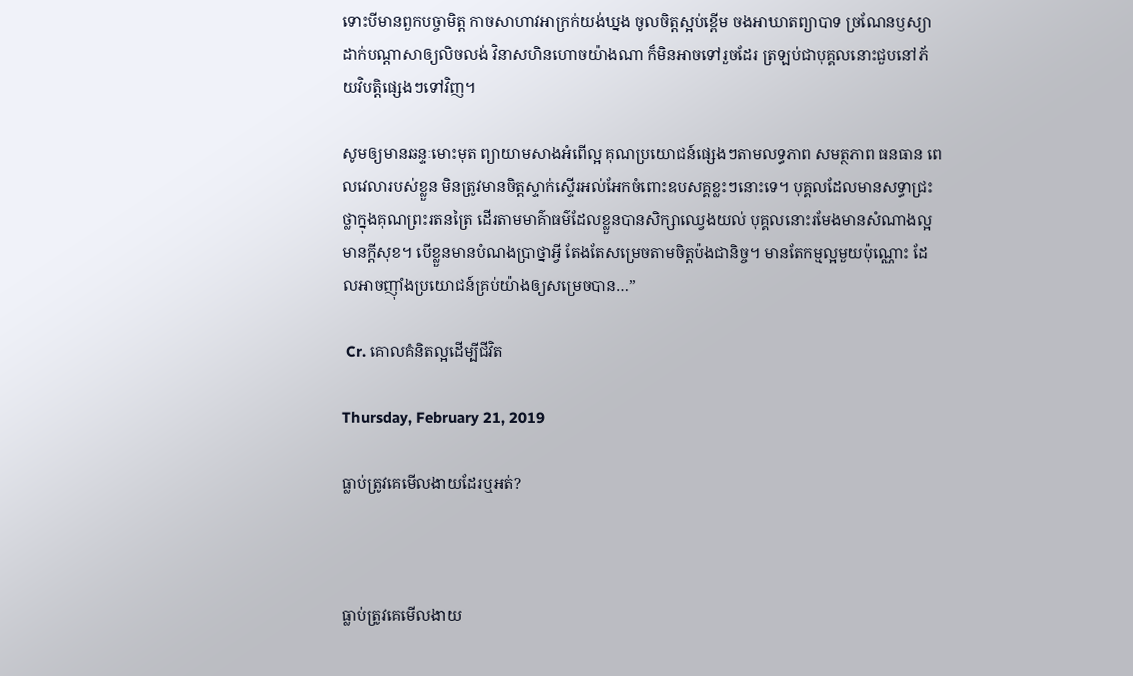ទោះបីមានពួកបច្ចាមិត្ត កាចសាហាវអាក្រក់យង់ឃ្នង ចូលចិត្តស្អប់ខ្ពើម ចងអាឃាតព្យាបាទ ច្រណែនឫស្យា ដាក់បណ្ដាសាឲ្យលិចលង់ វិនាសហិនហោចយ៉ាងណា ក៏មិនអាចទៅរួចដែរ ត្រឡប់ជាបុគ្គលនោះជួបនៅភ័យវិបត្តិផ្សេងៗទៅវិញ។

សូមឲ្យមានឆន្ទៈមោះមុត ព្យាយាមសាងអំពើល្អ គុណប្រយោជន៍ផ្សេងៗតាមលទ្ធភាព សមត្ថភាព ធនធាន ពេលវេលារបស់ខ្លួន មិនត្រូវមានចិត្តស្ទាក់ស្ទើរអល់អែកចំពោះឧបសគ្គខ្លះៗនោះទេ។ បុគ្គលដែលមានសទ្ធាជ្រះថ្លាក្នុងគុណព្រះរតនត្រៃ ដើរតាមមាគ៌ាធម៌ដែលខ្លួនបានសិក្សាឈ្វេងយល់ បុគ្គលនោះរមែងមានសំណាងល្អ មានក្ដីសុខ។ បើខ្លួនមានបំណងប្រាថ្នាអ្វី តែងតែសម្រេចតាមចិត្តប៉ងជានិច្ច។ មានតែកម្មល្អមួយប៉ុណ្ណោះ ដែលអាចញ៉ាំងប្រយោជន៍គ្រប់យ៉ាងឲ្យសម្រេចបាន…”

 Cr. គោលគំនិតល្អដើម្បីជីវិត

Thursday, February 21, 2019

ធ្លាប់ត្រូវគេមើលងាយដែរឬអត់?



ធ្លាប់ត្រូវគេមើលងាយ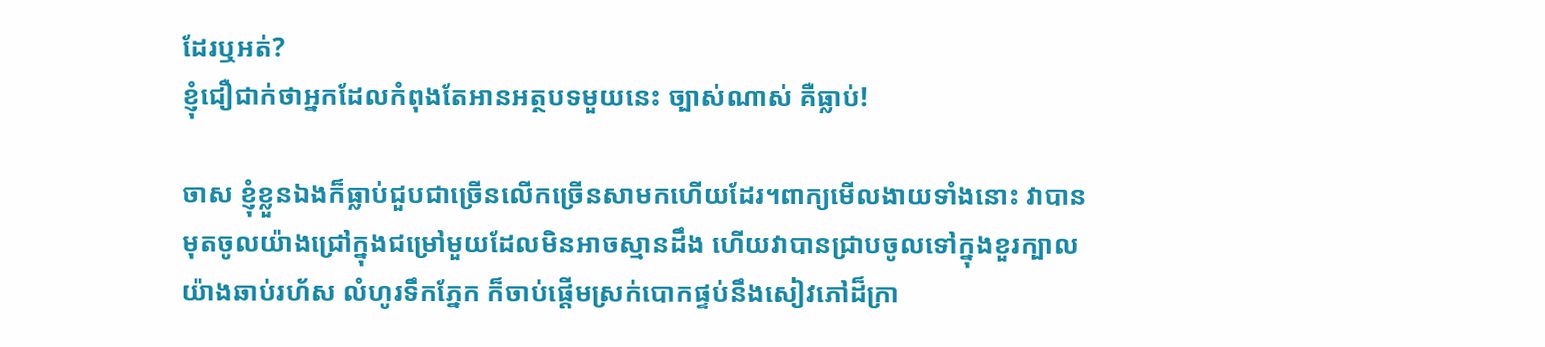ដែរឬអត់?
ខ្ញុំជឿជាក់ថាអ្នកដែលកំពុងតែអានអត្ថបទមួយនេះ ច្បាស់ណាស់ គឺធ្លាប់!

ចាស ខ្ញុំខ្លួនឯងក៏ធ្លាប់ជួបជាច្រើនលើកច្រើនសាមកហើយដែរ។ពាក្យមើលងាយទាំងនោះ វាបានមុតចូលយ៉ាងជ្រៅក្នុងជម្រៅមួយដែលមិនអាចស្មានដឹង ហើយវាបានជ្រាបចូលទៅក្នុងខួរក្បាលយ៉ាងឆាប់រហ័ស លំហូរទឹកភ្នែក ក៏ចាប់ផ្ដើមស្រក់បោកផ្ទប់នឹងសៀវភៅដ៏ក្រា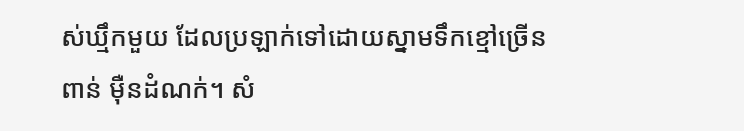ស់ឃ្មឹកមួយ ដែលប្រឡាក់ទៅដោយស្នាមទឹកខ្មៅច្រើនពាន់ ម៉ឺនដំណក់។ សំ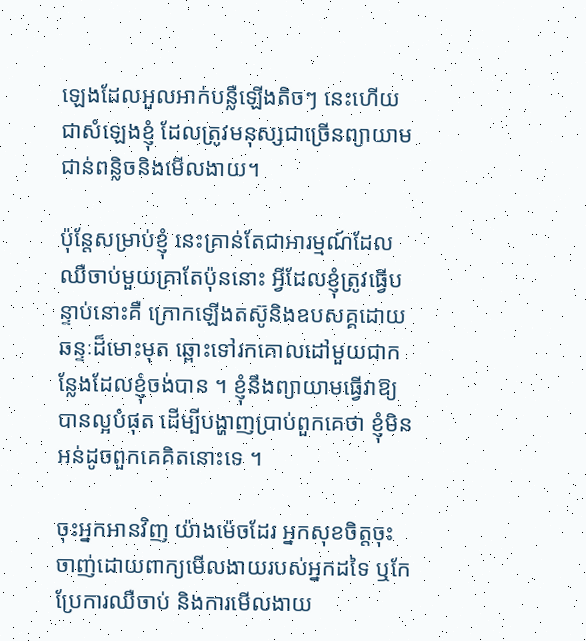ឡេងដែលអួលអាក់បន្លឺឡើងតិចៗ នេះហើយ ជាសំឡេងខ្ញុំ ដែលត្រូវមនុស្សជាច្រើនព្យាយាមជាន់ពន្លិចនិងមើលងាយ។

ប៉ុន្តែសម្រាប់ខ្ញុំ នេះគ្រាន់តែជាអារម្មណ៍ដែលឈឺចាប់មួយគ្រាតែប៉ុននោះ អ្វីដែលខ្ញុំត្រូវធ្វើបន្ទាប់នោះគឺ ក្រោកឡើងតស៊ូនិងឧបសគ្គដោយឆន្ទៈដ៏មោះមុត ឆ្ពោះទៅរកគោលដៅមួយជាកន្លែងដែលខ្ញុំចង់បាន ។ ខ្ញុំនឹងព្យាយាមធ្វើវាឱ្យបានល្អបំផុត ដើម្បីបង្ហាញប្រាប់ពួកគេថា ខ្ញុំមិនអន់ដូចពួកគេគិតនោះទេ ។

ចុះអ្នកអានវិញ យ៉ាងម៉េចដែរ អ្នកសុខចិត្តចុះចាញ់ដោយពាក្យមើលងាយរបស់អ្នកដទៃ ឬកែប្រែការឈឺចាប់ និងការមើលងាយ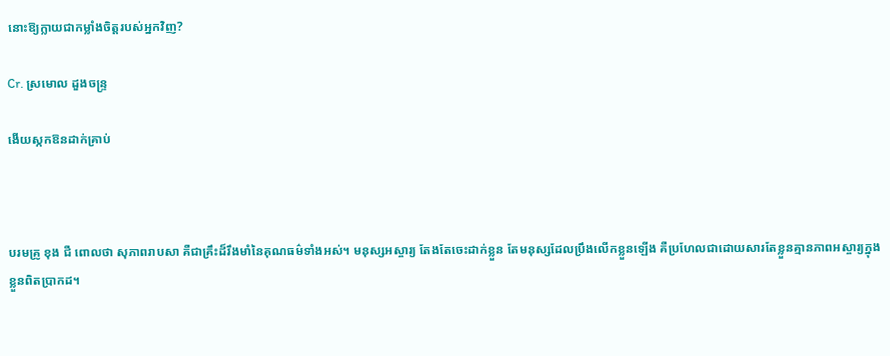នោះឱ្យក្លាយជាកម្លាំងចិត្តរបស់អ្នកវិញ?

Cr. ស្រមោល ដួងចន្រ្ទ

ងើយស្កកឱនដាក់គ្រាប់



បរមគ្រូ ខុង ជឺ ពោលថា សុភាពរាបសា គឺជាគ្រឹះដ៏រឹងមាំនៃគុណធម៌ទាំងអស់។ មនុស្សអស្ចារ្យ តែងតែចេះដាក់ខ្លួន តែមនុស្សដែលប្រឹងលើកខ្លួនឡើង គឺប្រហែលជាដោយសារតែខ្លួនគ្មានភាពអស្ចារ្យក្នុងខ្លួនពិតប្រាកដ។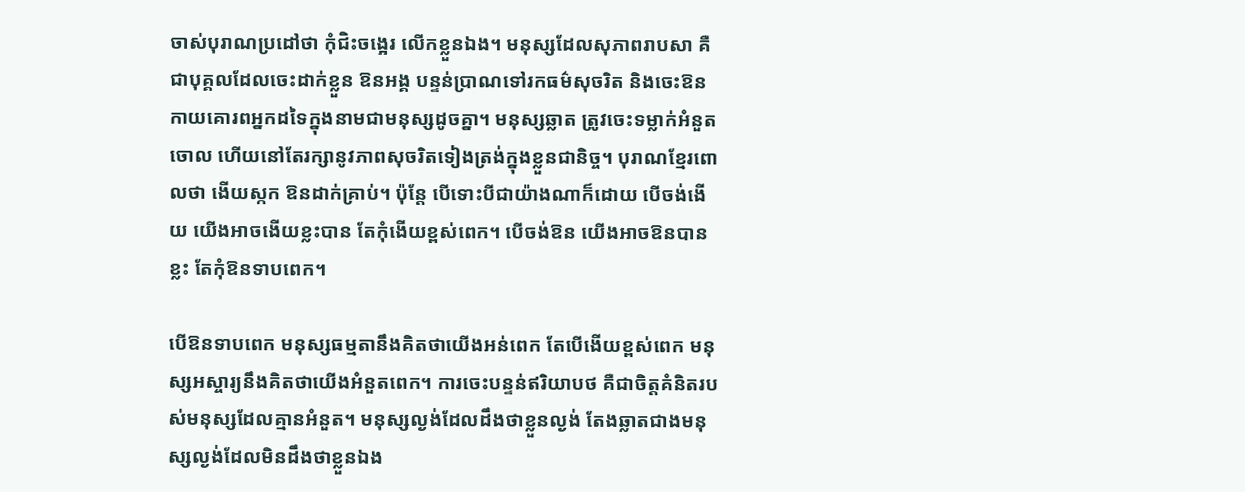ចាស់បុរាណប្រដៅថា កុំជិះចង្អេរ លើកខ្លួនឯង។ មនុស្សដែលសុភាពរាបសា គឺជាបុគ្គលដែលចេះដាក់ខ្លួន ឱនអង្គ បន្ទន់ប្រាណទៅរកធម៌សុចរិត និងចេះឱនកាយគោរពអ្នកដទៃក្នុងនាមជាមនុស្សដូចគ្នា។ មនុស្សឆ្លាត ត្រូវចេះទម្លាក់អំនួតចោល ហើយនៅតែរក្សានូវភាពសុចរិតទៀងត្រង់ក្នុងខ្លួនជានិច្ច។ បុរាណខ្មែរពោលថា ងើយស្កក ឱនដាក់គ្រាប់។ ប៉ុន្តែ បើទោះបីជាយ៉ាងណាក៏ដោយ បើចង់ងើយ យើងអាចងើយខ្លះបាន តែកុំងើយខ្ពស់ពេក។ បើចង់ឱន យើងអាចឱនបានខ្លះ តែកុំឱនទាបពេក។

បើឱនទាបពេក មនុស្សធម្មតានឹងគិតថាយើងអន់ពេក តែបើងើយខ្ពស់ពេក មនុស្សអស្ចារ្យនឹងគិតថាយើងអំនួតពេក។ ការចេះបន្ទន់ឥរិយាបថ គឺជាចិត្តគំនិតរបស់មនុស្សដែលគ្មានអំនួត។ មនុស្សល្ងង់ដែលដឹងថាខ្លួនល្ងង់ តែងឆ្លាតជាងមនុស្សល្ងង់ដែលមិនដឹងថាខ្លួនឯង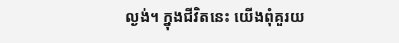ល្ងង់។ ក្នុងជីវិតនេះ យើងពុំគួរយ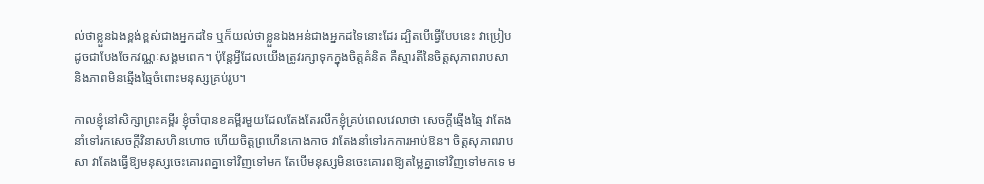ល់ថាខ្លួនឯងខ្ពង់ខ្ពស់ជាងអ្នកដទៃ ឬក៏យល់ថាខ្លួនឯងអន់ជាងអ្នកដទៃនោះដែរ ដ្បិតបើធ្វើបែបនេះ វាប្រៀបដូចជាបែងចែកវណ្ណៈសង្គមពេក។ ប៉ុន្តែអ្វីដែលយើងត្រូវរក្សាទុកក្នុងចិត្តគំនិត គឺស្មារតីនៃចិត្តសុភាពរាបសា និងភាពមិនឆ្មើងឆ្មៃចំពោះមនុស្សគ្រប់រូប។

កាលខ្ញុំនៅសិក្សាព្រះគម្ពីរ ខ្ញុំចាំបានខគម្ពីរមួយដែលតែងតែរលឹកខ្ញុំគ្រប់ពេលវេលាថា សេចក្តីឆ្មើងឆ្មៃ វាតែងនាំទៅរកសេចក្តីវិនាសហិនហោច ហើយចិត្តព្រហើនកោងកាច វាតែងនាំទៅរកការអាប់ឱន។ ចិត្តសុភាពរាបសា វាតែងធ្វើឱ្យមនុស្សចេះគោរពគ្នាទៅវិញទៅមក តែបើមនុស្សមិនចេះគោរពឱ្យតម្លៃគ្នាទៅវិញទៅមកទេ ម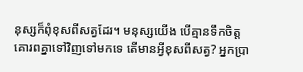នុស្សក៏ពុំខុសពីសត្វដែរ។ មនុស្សយើង បើគ្មានទឹកចិត្តគោរពគ្នាទៅវិញទៅមកទេ តើមានអ្វីខុសពីសត្វ? អ្នកប្រា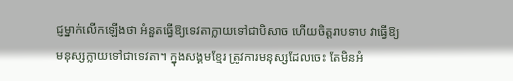ជ្ញម្នាក់លើកឡើងថា អំនួតធ្វើឱ្យទេវតាក្លាយទៅជាបិសាច ហើយចិត្តរាបទាប វាធ្វើឱ្យមនុស្សក្លាយទៅជាទេវតា។ ក្នុងសង្គមខ្មែរ ត្រូវការមនុស្សដែលចេះ តែមិនអំ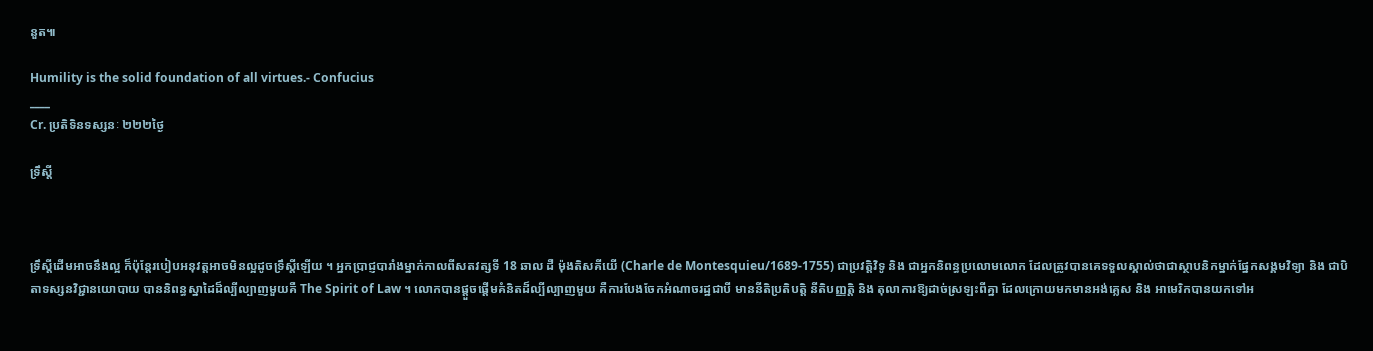នួត៕

Humility is the solid foundation of all virtues.- Confucius
____
Cr. ប្រតិទិនទស្សនៈ ២២២ថ្ងៃ

ទ្រឹស្តី



ទ្រឹស្តីដើមអាចនឹងល្អ ក៏ប៉ុន្តែរបៀបអនុវត្តអាចមិនល្អដូចទ្រឹស្តីឡើយ ។ អ្នកប្រាជ្ញបារាំងម្នាក់កាលពីសតវត្សទី 18 ឆាល ដឺ ម៉ុងតិសគីយើ (Charle de Montesquieu/1689-1755) ជាប្រវត្តិវិទូ និង ជាអ្នកនិពន្ធប្រលោមលោក ដែលត្រូវបានគេទទួលស្គាល់ថាជាស្ថាបនិកម្នាក់ផ្នែកសង្គមវិទ្យា និង ជាបិតាទស្សនវិជ្ជានយោបាយ បាននិពន្ធស្នាដៃដ៏ល្បីល្បាញមួយគឺ The Spirit of Law ។ លោកបានផ្តួចផ្តើមគំនិតដ៏ល្បីល្បាញមួយ គឺការបែងចែកអំណាចរដ្ឋជាបី មាននីតិប្រតិបត្តិ នីតិបញ្ញត្តិ និង តុលាការឱ្យដាច់ស្រឡះពីគ្នា ដែលក្រោយមកមានអង់គ្លេស និង អាមេរិកបានយកទៅអ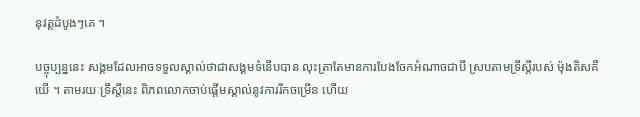នុវត្តដំបូងៗគេ ។

បច្ចុប្បន្ននេះ សង្គមដែលអាចទទួលស្គាល់ថាជាសង្គមទំនើបបាន លុះត្រាតែមានការបែងចែកអំណាចជាបី ស្របតាមទ្រឹស្តីរបស់ ម៉ុងតិសគីយើ ។ តាមរយៈទ្រឹស្តីនេះ ពិភពលោកចាប់ផ្តើមស្គាល់នូវការរីកចម្រើន ហើយ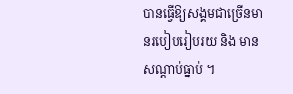បានធ្វើឱ្យសង្គមជាច្រើនមានរបៀបរៀបរយ និង មានសណ្តាប់ធ្នាប់ ។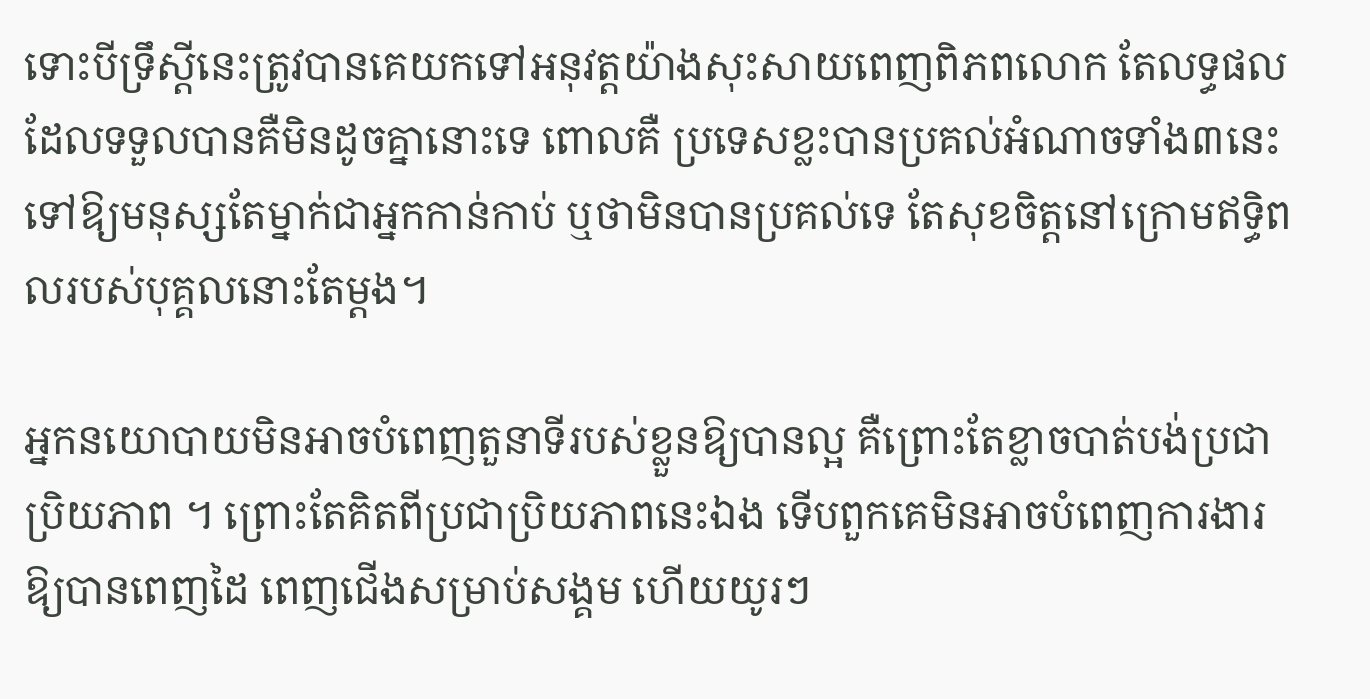ទោះបីទ្រឹស្តីនេះត្រូវបានគេយកទៅអនុវត្តយ៉ាងសុះសាយពេញពិភពលោក តែលទ្ធផល ដែលទទួលបានគឺមិនដូចគ្នានោះទេ ពោលគឺ ប្រទេសខ្លះបានប្រគល់អំណាចទាំង៣នេះ ទៅឱ្យមនុស្សតែម្នាក់ជាអ្នកកាន់កាប់ ឬថាមិនបានប្រគល់ទេ តែសុខចិត្តនៅក្រោមឥទ្ធិពលរបស់បុគ្គលនោះតែម្តង។

អ្នកនយោបាយមិនអាចបំពេញតួនាទីរបស់ខ្លួនឱ្យបានល្អ គឺព្រោះតែខ្លាចបាត់បង់ប្រជាប្រិយភាព ។ ព្រោះតែគិតពីប្រជាប្រិយភាពនេះឯង ទើបពួកគេមិនអាចបំពេញការងារឱ្យបានពេញដៃ ពេញជើងសម្រាប់សង្គម ហើយយូរៗ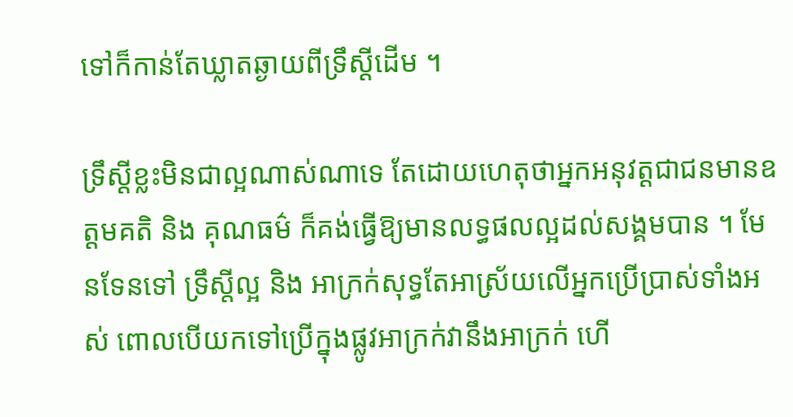ទៅក៏កាន់តែឃ្លាតឆ្ងាយពីទ្រឹស្តីដើម ។

ទ្រឹស្តីខ្លះមិនជាល្អណាស់ណាទេ តែដោយហេតុថាអ្នកអនុវត្តជាជនមានឧត្តមគតិ និង គុណធម៌ ក៏គង់ធ្វើឱ្យមានលទ្ធផលល្អដល់សង្គមបាន ។ មែនទែនទៅ ទ្រឹស្តីល្អ និង អាក្រក់សុទ្ធតែអាស្រ័យលើអ្នកប្រើប្រាស់ទាំងអស់ ពោលបើយកទៅប្រើក្នុងផ្លូវអាក្រក់វានឹងអាក្រក់ ហើ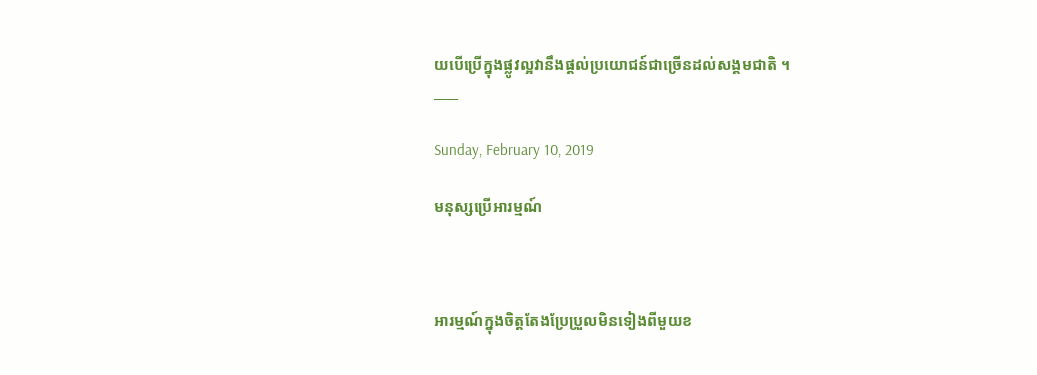យបើប្រើក្នុងផ្លូវល្អវានឹងផ្តល់ប្រយោជន៍ជាច្រើនដល់សង្គមជាតិ ។
____

Sunday, February 10, 2019

មនុស្សប្រើអារម្មណ៍



អារម្មណ៍ក្នុងចិត្តតែងប្រែប្រួលមិនទៀងពីមួយខ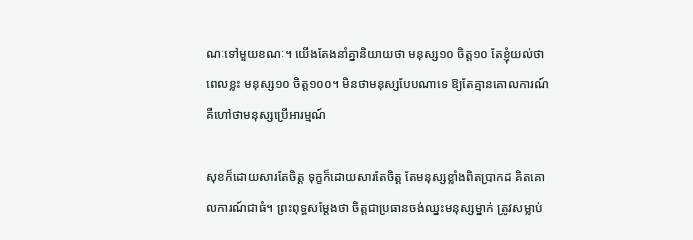ណៈទៅមួយខណៈ។ យើងតែងនាំគ្នានិយាយថា មនុស្ស១០ ចិត្ត១០ តែខ្ញុំយល់ថា ពេលខ្លះ មនុស្ស១០ ចិត្ត១០០។ មិនថាមនុស្សបែបណាទេ ឱ្យតែគ្មានគោលការណ៍ គឺហៅថាមនុស្សប្រើអារម្មណ៍

សុខក៏ដោយសារតែចិត្ត ទុក្ខក៏ដោយសារតែចិត្ត តែមនុស្សខ្លាំងពិតប្រាកដ គិតគោលការណ៍ជាធំ។ ព្រះពុទ្ធសម្តែងថា ចិត្តជាប្រធានចង់ឈ្នះមនុស្សម្នាក់ ត្រូវសម្លាប់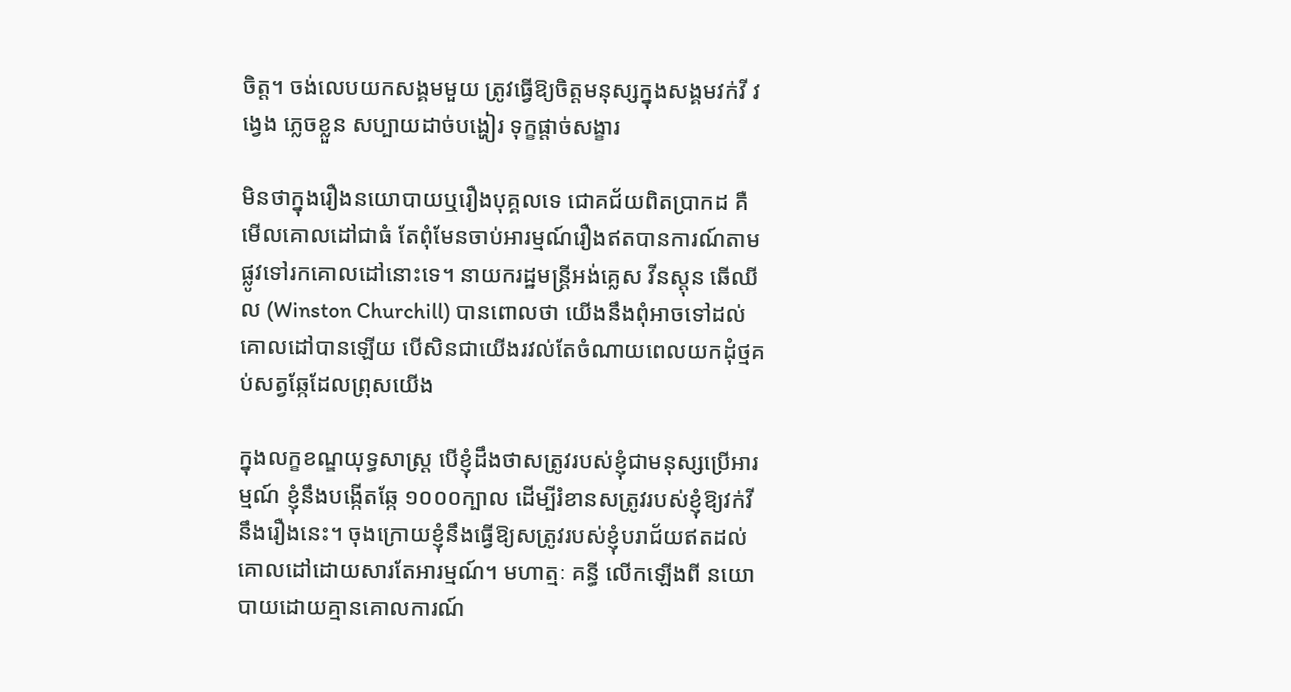ចិត្ត។ ចង់លេបយកសង្គមមួយ ត្រូវធ្វើឱ្យចិត្តមនុស្សក្នុងសង្គមវក់វី វង្វេង ភ្លេចខ្លួន សប្បាយដាច់បង្ហៀរ ទុក្ខផ្តាច់សង្ខារ

មិនថាក្នុងរឿងនយោបាយឬរឿងបុគ្គលទេ ជោគជ័យពិតប្រាកដ គឺមើលគោលដៅជាធំ តែពុំមែនចាប់អារម្មណ៍រឿងឥតបានការណ៍តាមផ្លូវទៅរកគោលដៅនោះទេ។ នាយករដ្ឋមន្ត្រីអង់គ្លេស វីនស្តុន ឆើឈីល (Winston Churchill) បានពោលថា យើងនឹងពុំអាចទៅដល់គោលដៅបានឡើយ បើសិនជាយើងរវល់តែចំណាយពេលយកដុំថ្មគប់សត្វឆ្កែដែលព្រុសយើង

ក្នុងលក្ខខណ្ឌយុទ្ធសាស្រ្ត បើខ្ញុំដឹងថាសត្រូវរបស់ខ្ញុំជាមនុស្សប្រើអារម្មណ៍ ខ្ញុំនឹងបង្កើតឆ្កែ ១០០០ក្បាល ដើម្បីរំខានសត្រូវរបស់ខ្ញុំឱ្យវក់វីនឹងរឿងនេះ។ ចុងក្រោយខ្ញុំនឹងធ្វើឱ្យសត្រូវរបស់ខ្ញុំបរាជ័យឥតដល់គោលដៅដោយសារតែអារម្មណ៍។ មហាត្មៈ គន្ធី លើកឡើងពី នយោបាយដោយគ្មានគោលការណ៍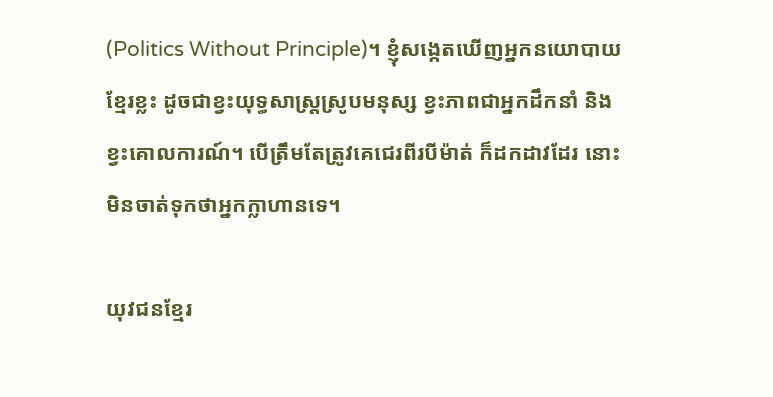(Politics Without Principle)។ ខ្ញុំសង្កេតឃើញអ្នកនយោបាយខ្មែរខ្លះ ដូចជាខ្វះយុទ្ធសាស្រ្តស្រូបមនុស្ស ខ្វះភាពជាអ្នកដឹកនាំ និងខ្វះគោលការណ៍។ បើត្រឹមតែត្រូវគេជេរពីរបីម៉ាត់ ក៏ដកដាវដែរ នោះមិនចាត់ទុកថាអ្នកក្លាហានទេ។

យុវជនខ្មែរ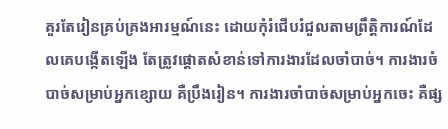គួរតែរៀនគ្រប់គ្រងអារម្មណ៍នេះ ដោយកុំរំជើបរំជួលតាមព្រឹត្តិការណ៍ដែលគេបង្កើតឡើង តែត្រូវផ្តោតសំខាន់ទៅការងារដែលចាំបាច់។ ការងារចំបាច់សម្រាប់អ្នកខ្សោយ គឺប្រឹងរៀន។ ការងារចាំបាច់សម្រាប់អ្នកចេះ គឺផ្ស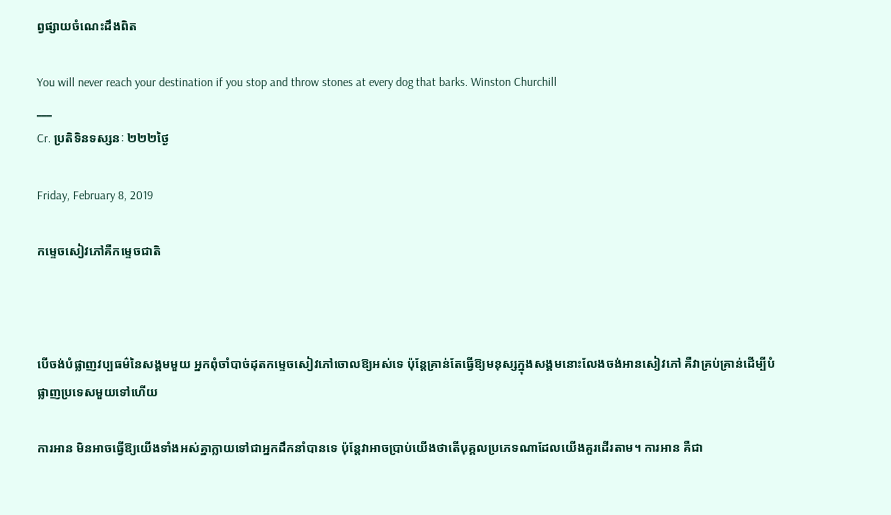ព្វផ្សាយចំណេះដឹងពិត

You will never reach your destination if you stop and throw stones at every dog that barks. Winston Churchill
___
Cr. ប្រតិទិនទស្សនៈ ២២២ថ្ងៃ

Friday, February 8, 2019

កម្ទេចសៀវភៅគឺកម្ទេចជាតិ



បើចង់បំផ្លាញវប្បធម៌នៃសង្គមមួយ អ្នកពុំចាំបាច់ដុតកម្ទេចសៀវភៅចោលឱ្យអស់ទេ ប៉ុន្តែគ្រាន់តែធ្វើឱ្យមនុស្សក្នុងសង្គមនោះលែងចង់អានសៀវភៅ គឺវាគ្រប់គ្រាន់ដើម្បីបំផ្លាញប្រទេសមួយទៅហើយ

ការអាន មិនអាចធ្វើឱ្យយើងទាំងអស់គ្នាក្លាយទៅជាអ្នកដឹកនាំបានទេ ប៉ុន្តែវាអាចប្រាប់យើងថាតើបុគ្គលប្រភេទណាដែលយើងគួរដើរតាម។ ការអាន គឺជា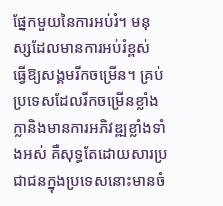ផ្នែកមួយនៃការអប់រំ។ មនុស្សដែលមានការអប់រំខ្ពស់ ធ្វើឱ្យសង្គមរីកចម្រើន។ គ្រប់ប្រទេសដែលរីកចម្រើនខ្លាំងក្លានិងមានការអភិវឌ្ឍខ្លាំងទាំងអស់ គឺសុទ្ធតែដោយសារប្រជាជនក្នុងប្រទេសនោះមានចំ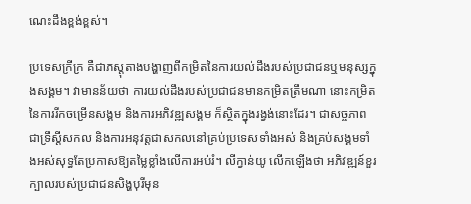ណេះដឹងខ្ពង់ខ្ពស់។

ប្រទេសក្រីក្រ គឺជាភស្តុតាងបង្ហាញពីកម្រិតនៃការយល់ដឹងរបស់ប្រជាជនឬមនុស្សក្នុងសង្គម។ វាមានន័យថា ការយល់ដឹងរបស់ប្រជាជនមានកម្រិតត្រឹមណា នោះកម្រិតនៃការរីកចម្រើនសង្គម និងការអភិវឌ្ឍសង្គម ក៏ស្ថិតក្នុងរង្វង់នោះដែរ។ ជាសច្ចភាព ជាទ្រឹស្តីសកល និងការអនុវត្តជាសកលនៅគ្រប់ប្រទេសទាំងអស់ និងគ្រប់សង្គមទាំងអស់សុទ្ធតែប្រកាសឱ្យតម្លៃខ្លាំងលើការអប់រំ។ លីក្វាន់យូ លើកឡើងថា អភិវឌ្ឍន៍ខួរក្បាលរបស់ប្រជាជនសិង្ហបុរីមុន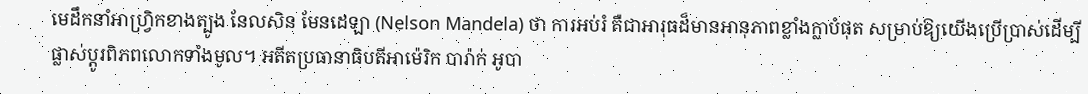មេដឹកនាំអាហ្វ្រិកខាងត្បូង នែលសិន មែនដេឡា (Nelson Mandela) ថា ការអប់រំ គឺជាអារុធដ៏មានអានុភាពខ្លាំងក្លាបំផុត សម្រាប់ឱ្យយើងប្រើប្រាស់ដើម្បីផ្លាស់ប្តូរពិភពលោកទាំងមូល។ អតីតប្រធានាធិបតីអាម៉េរិក បារ៉ាក់ អូបា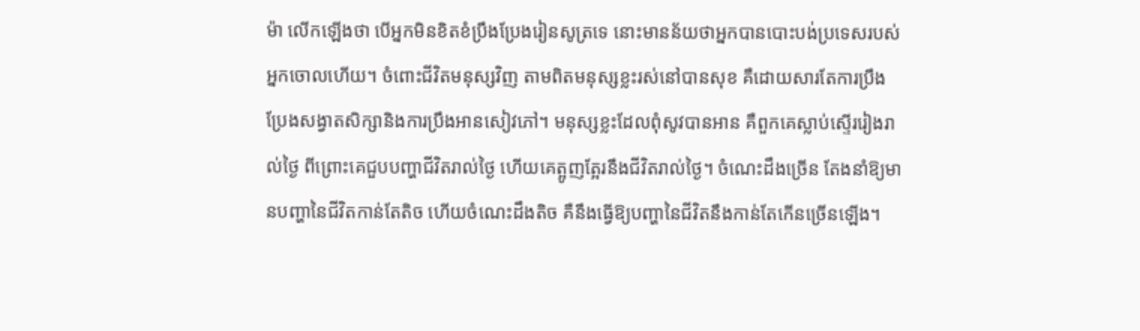ម៉ា លើកឡើងថា បើអ្នកមិនខិតខំប្រឹងប្រែងរៀនសូត្រទេ នោះមានន័យថាអ្នកបានបោះបង់ប្រទេសរបស់អ្នកចោលហើយ។ ចំពោះជីវិតមនុស្សវិញ តាមពិតមនុស្សខ្លះរស់នៅបានសុខ គឺដោយសារតែការប្រឹងប្រែងសង្វាតសិក្សានិងការប្រឹងអានសៀវភៅ។ មនុស្សខ្លះដែលពុំសូវបានអាន គឺពួកគេស្លាប់ស្ទើររៀងរាល់ថ្ងៃ ពីព្រោះគេជួបបញ្ហាជីវិតរាល់ថ្ងៃ ហើយគេត្អូញត្អែរនឹងជីវិតរាល់ថ្ងៃ។ ចំណេះដឹងច្រើន តែងនាំឱ្យមានបញ្ហានៃជីវិតកាន់តែតិច ហើយចំណេះដឹងតិច គឺនឹងធ្វើឱ្យបញ្ហានៃជីវិតនឹងកាន់តែកើនច្រើនឡើង។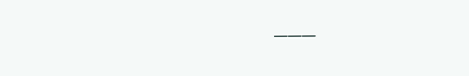___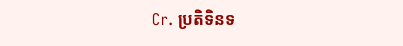Cr. ប្រតិទិនទ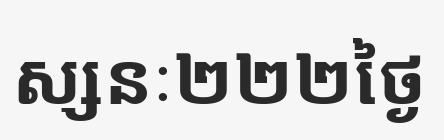ស្សនៈ២២២ថ្ងៃ